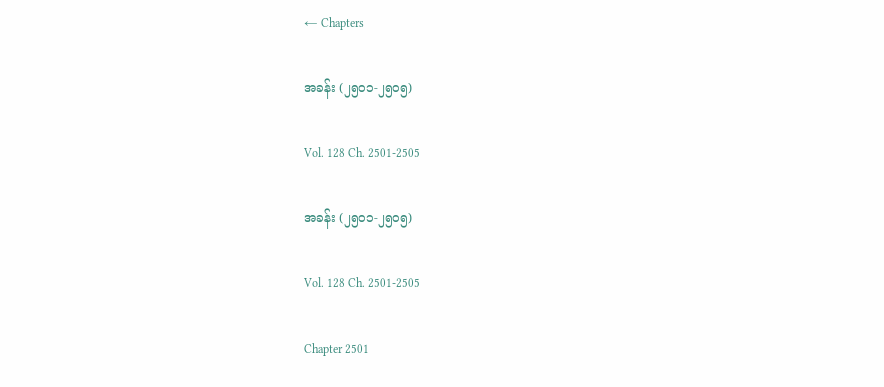← Chapters

အခန်း (၂၅၀၁-၂၅၀၅)

Vol. 128 Ch. 2501-2505

အခန်း (၂၅၀၁-၂၅၀၅)

Vol. 128 Ch. 2501-2505

Chapter 2501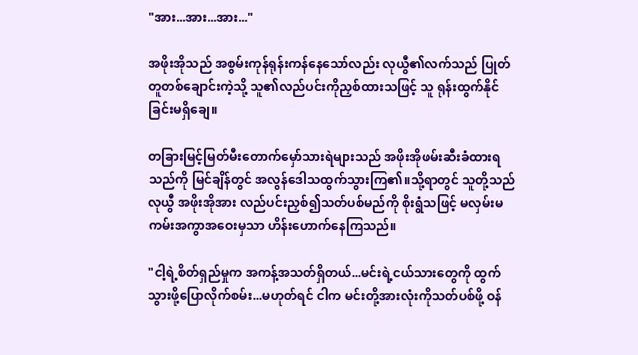"အား...အား...အား..."

အဖိုးအိုသည် အစွမ်းကုန်ရုန်းကန်နေသော်လည်း လုယွီ၏လက်သည် ပြုတ်တူတစ်ချောင်းကဲ့သို့ သူ၏လည်ပင်းကိုညှစ်ထားသဖြင့် သူ ရုန်းထွက်နိုင်ခြင်းမရှိချေ။

တခြားမြင့်မြတ်မီးတောက်မှော်သားရဲများသည် အဖိုးအိုဖမ်းဆီးခံထားရသည်ကို မြင်ချိန်တွင် အလွန်ဒေါသထွက်သွားကြ၏။သို့ရာတွင် သူတို့သည် လုယွီ အဖိုးအိုအား လည်ပင်းညှစ်၍သတ်ပစ်မည်ကို စိုးရွံသဖြင့် မလှမ်းမကမ်းအကွာအဝေးမှသာ ဟိန်းဟောက်နေကြသည်။

"ငါ့ရဲ့စိတ်ရှည်မှုက အကန့်အသတ်ရှိတယ်...မင်းရဲ့ငယ်သားတွေကို ထွက်သွားဖို့ပြောလိုက်စမ်း...မဟုတ်ရင် ငါက မင်းတို့အားလုံးကိုသတ်ပစ်ဖို့ ဝန်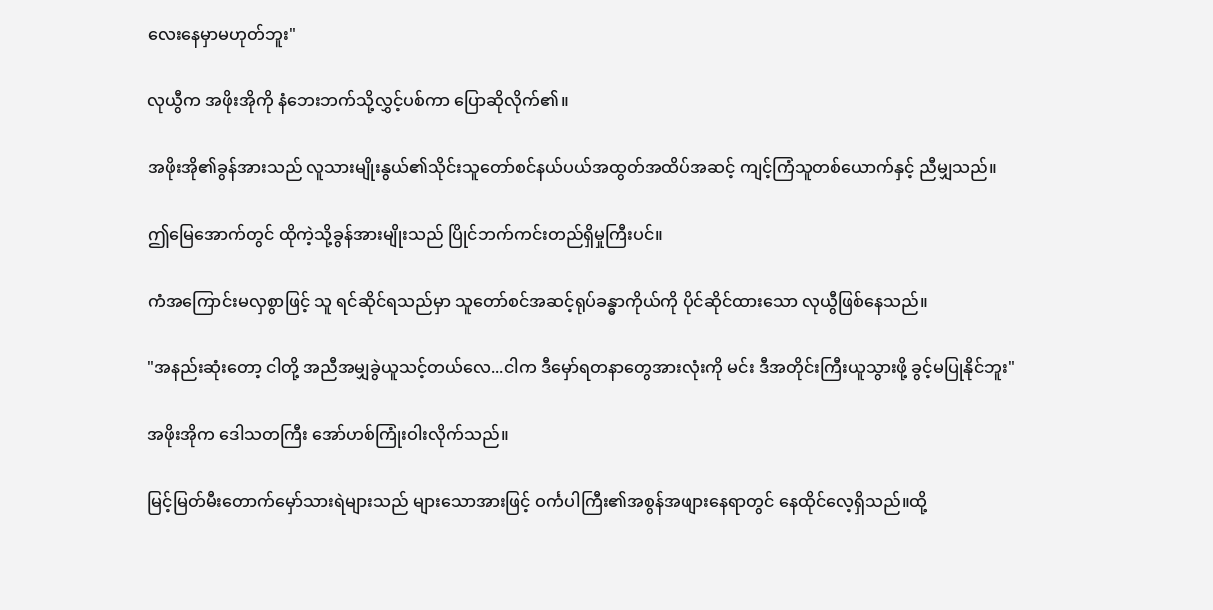လေးနေမှာမဟုတ်ဘူး"

လုယွီက အဖိုးအိုကို နံဘေးဘက်သို့လွှင့်ပစ်ကာ ပြောဆိုလိုက်၏။

အဖိုးအို၏ခွန်အားသည် လူသားမျိုးနွယ်၏သိုင်းသူတော်စင်နယ်ပယ်အထွတ်အထိပ်အဆင့် ကျင့်ကြံသူတစ်ယောက်နှင့် ညီမျှသည်။

ဤမြေအောက်တွင် ထိုကဲ့သို့ခွန်အားမျိုးသည် ပြိုင်ဘက်ကင်းတည်ရှိမှုကြီးပင်။

ကံအကြောင်းမလှစွာဖြင့် သူ ရင်ဆိုင်ရသည်မှာ သူတော်စင်အဆင့်ရုပ်ခန္ဓာကိုယ်ကို ပိုင်ဆိုင်ထားသော လုယွီဖြစ်နေသည်။

"အနည်းဆုံးတော့ ငါတို့ အညီအမျှခွဲယူသင့်တယ်လေ...ငါက ဒီမှော်ရတနာတွေအားလုံးကို မင်း ဒီအတိုင်းကြီးယူသွားဖို့ ခွင့်မပြုနိုင်ဘူး"

အဖိုးအိုက ဒေါသတကြီး အော်ဟစ်ကြုံးဝါးလိုက်သည်။

မြင့်မြတ်မီးတောက်မှော်သားရဲများသည် များသောအားဖြင့် ဝင်္ကပါကြီး၏အစွန်အဖျားနေရာတွင် နေထိုင်လေ့ရှိသည်။ထို့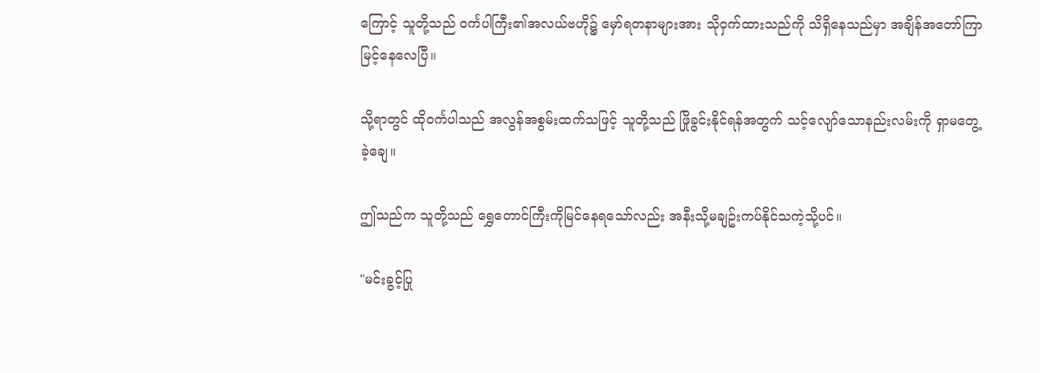ကြောင့် သူတို့သည် ဝင်္ကပါကြီး၏အလယ်ဗဟို၌ မှော်ရတနာများအား သိုဝှက်ထားသည်ကို သိရှိနေသည်မှာ အချိန်အတော်ကြာမြင့်နေလေပြီ။

သို့ရာတွင် ထိုဝင်္ကပါသည် အလွန်အစွမ်းထက်သဖြင့် သူတို့သည် ဖြိုခွင်းနိုင်ရန်အတွက် သင့်လျော်သောနည်းလမ်းကို ရှာမတွေ့ခဲ့ချေ။

ဤသည်က သူတို့သည် ရွှေတောင်ကြီးကိုမြင်နေရသော်လည်း အနီးသို့မချဥ်းကပ်နိုင်သကဲ့သို့ပင်။

"မင်းခွင့်ပြု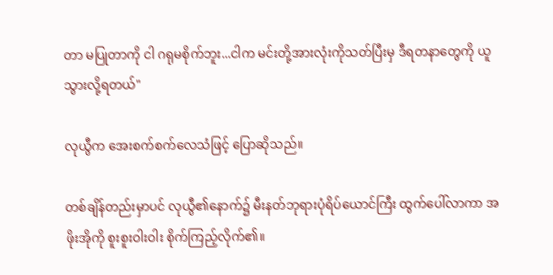တာ မပြုတာကို ငါ ဂရုမစိုက်ဘူး...ငါက မင်းတို့အားလုံးကိုသတ်ပြီးမှ ဒီရတနာတွေကို ယူသွားလို့ရတယ်"

လုယွီက အေးစက်စက်လေသံဖြင့် ပြောဆိုသည်။

တစ်ချိန်တည်းမှာပင် လုယွီ၏နောက်၌ မီးနတ်ဘုရားပုံရိပ်ယောင်ကြီး ထွက်ပေါ်လာကာ အဖိုးအိုကို စူးစူးဝါးဝါး စိုက်ကြည့်လိုက်၏။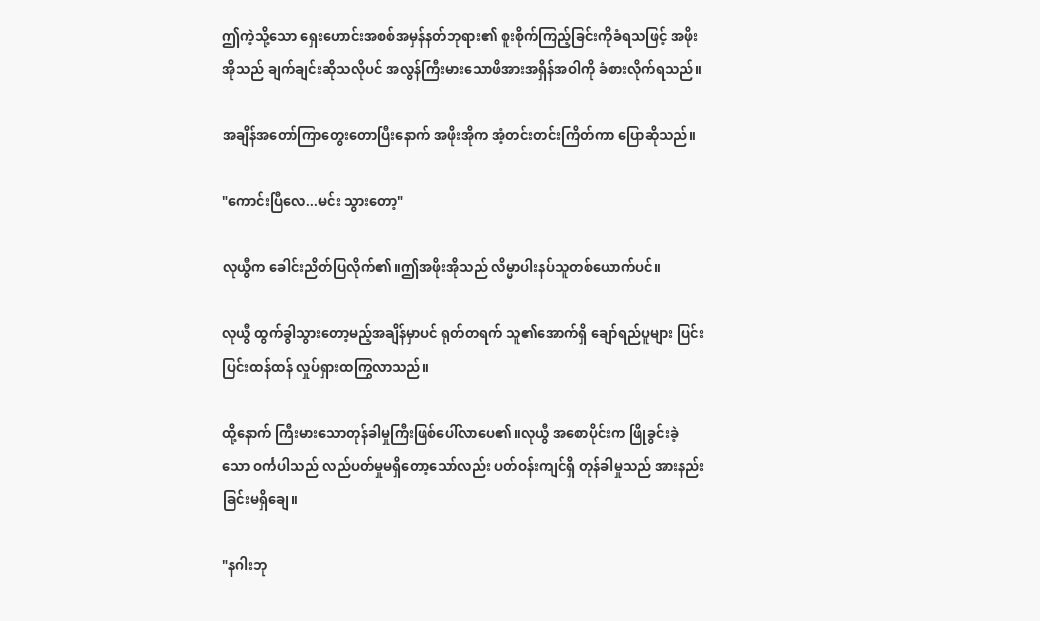ဤကဲ့သို့သော ရှေးဟောင်းအစစ်အမှန်နတ်ဘုရား၏ စူးစိုက်ကြည့်ခြင်းကိုခံရသဖြင့် အဖိုးအိုသည် ချက်ချင်းဆိုသလိုပင် အလွန်ကြီးမားသောဖိအားအရှိန်အဝါကို ခံစားလိုက်ရသည်။

အချိန်အတော်ကြာတွေးတောပြီးနောက် အဖိုးအိုက အံ့တင်းတင်းကြိတ်ကာ ပြောဆိုသည်။

"ကောင်းပြီလေ...မင်း သွားတော့"

လုယွီက ခေါင်းညိတ်ပြလိုက်၏။ဤအဖိုးအိုသည် လိမ္မာပါးနပ်သူတစ်ယောက်ပင်။

လုယွီ ထွက်ခွါသွားတော့မည့်အချိန်မှာပင် ရုတ်တရက် သူ၏အောက်ရှိ ချော်ရည်ပူများ ပြင်းပြင်းထန်ထန် လှုပ်ရှားထကြွလာသည်။

ထို့နောက် ကြီးမားသောတုန်ခါမှုကြီးဖြစ်ပေါ်လာပေ၏။လုယွီ အစောပိုင်းက ဖြိုခွင်းခဲ့သော ဝင်္ကပါသည် လည်ပတ်မှုမရှိတော့သော်လည်း ပတ်ဝန်းကျင်ရှိ တုန်ခါမှုသည် အားနည်းခြင်းမရှိချေ။

"နဂါးဘု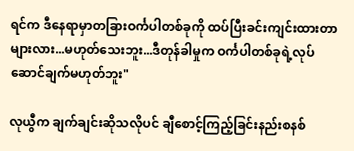ရင်က ဒီနေရာမှာတခြားဝင်္ကပါတစ်ခုကို ထပ်ပြီးခင်းကျင်းထားတာများလား...မဟုတ်သေးဘူး...ဒီတုန်ခါမှုက ဝင်္ကပါတစ်ခုရဲ့လုပ်ဆောင်ချက်မဟုတ်ဘူး"

လုယွီက ချက်ချင်းဆိုသလိုပင် ချီစောင့်ကြည့်ခြင်းနည်းစနစ်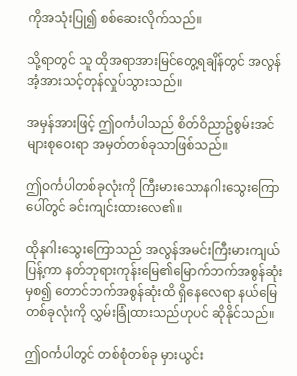ကိုအသုံးပြု၍ စစ်ဆေးလိုက်သည်။

သို့ရာတွင် သူ ထိုအရာအားမြင်တွေ့ရချိန်တွင် အလွန်အံ့အားသင့်တုန်လှုပ်သွားသည်။

အမှန်အားဖြင့် ဤဝင်္ကပါသည် စိတ်ဝိညာဥ်စွမ်းအင်များစုဝေးရာ အမှတ်တစ်ခုသာဖြစ်သည်။

ဤဝင်္ကပါတစ်ခုလုံးကို ကြီးမားသောနဂါးသွေးကြောပေါ်တွင် ခင်းကျင်းထားလေ၏။

ထိုနဂါးသွေးကြောသည် အလွန်အမင်းကြီးမားကျယ်ပြန့်ကာ နတ်ဘုရားကုန်းမြေ၏မြောက်ဘက်အစွန်ဆုံးမှစ၍ တောင်ဘက်အစွန်ဆုံးထိ ရှိနေလေရာ နယ်မြေတစ်ခုလုံးကို လွှမ်းခြုံထားသည်ဟုပင် ဆိုနိုင်သည်။

ဤဝင်္ကပါတွင် တစ်စုံတစ်ခု မှားယွင်း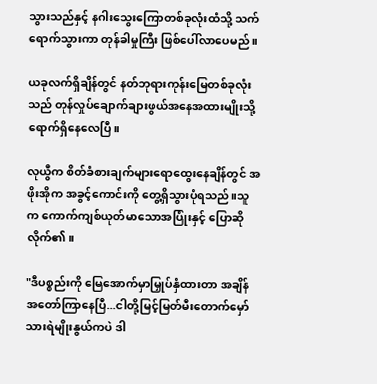သွားသည်နှင့် နဂါးသွေးကြောတစ်ခုလုံးထံသို့ သက်ရောက်သွားကာ တုန်ခါမှုကြီး ဖြစ်ပေါ်လာပေမည်။

ယခုလက်ရှိချိန်တွင် နတ်ဘုရားကုန်းမြေတစ်ခုလုံးသည် တုန်လှုပ်ချောက်ချားဖွယ်အနေအထားမျိုးသို့ ရောက်ရှိနေလေပြီ။

လုယွီက စိတ်ခံစားချက်များရောထွေးနေချိန်တွင် အဖိုးအိုက အခွင့်ကောင်းကို တွေ့ရှိသွားပုံရသည်။သူက ကောက်ကျစ်ယုတ်မာသောအပြုံးနှင့် ပြောဆိုလိုက်၏။

"ဒီပစ္စည်းကို မြေအောက်မှာမြှုပ်နှံထားတာ အချိန်အတော်ကြာနေပြီ...ငါတို့မြင့်မြတ်မီးတောက်မှော်သားရဲမျိုးနွယ်ကပဲ ဒါ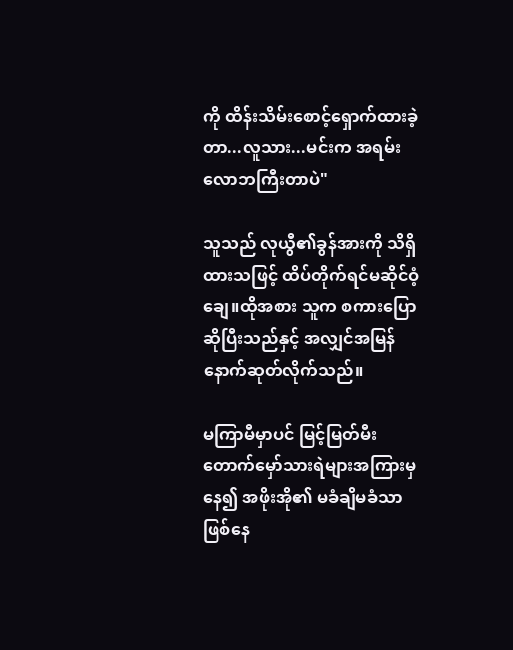ကို ထိန်းသိမ်းစောင့်ရှောက်ထားခဲ့တာ...လူသား...မင်းက အရမ်းလောဘကြီးတာပဲ"

သူသည် လုယွီ၏ခွန်အားကို သိရှိထားသဖြင့် ထိပ်တိုက်ရင်မဆိုင်ဝံ့ချေ။ထိုအစား သူက စကားပြောဆိုပြီးသည်နှင့် အလျှင်အမြန် နောက်ဆုတ်လိုက်သည်။

မကြာမီမှာပင် မြင့်မြတ်မီးတောက်မှော်သားရဲများအကြားမှနေ၍ အဖိုးအို၏ မခံချိမခံသာဖြစ်နေ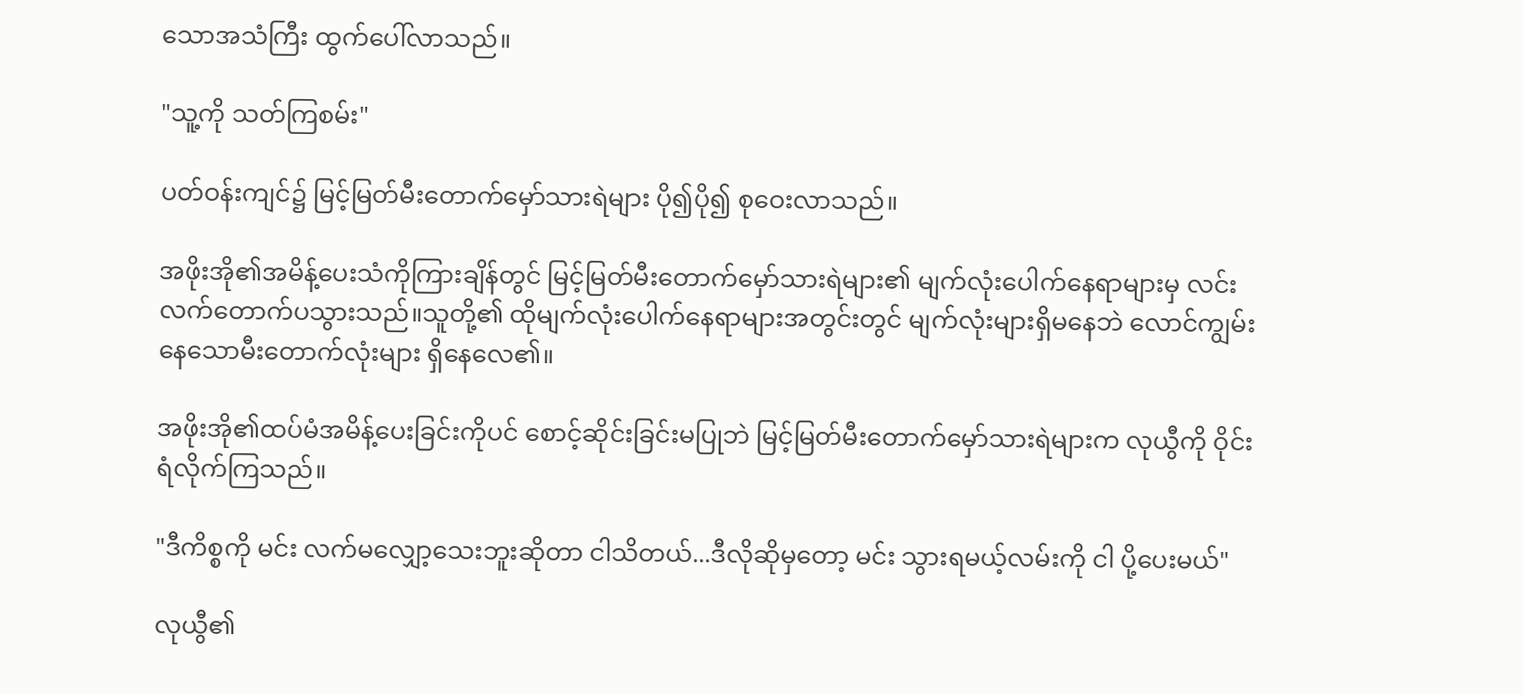သောအသံကြီး ထွက်ပေါ်လာသည်။

"သူ့ကို သတ်ကြစမ်း"

ပတ်ဝန်းကျင်၌ မြင့်မြတ်မီးတောက်မှော်သားရဲများ ပို၍ပို၍ စုဝေးလာသည်။

အဖိုးအို၏အမိန့်ပေးသံကိုကြားချိန်တွင် မြင့်မြတ်မီးတောက်မှော်သားရဲများ၏ မျက်လုံးပေါက်နေရာများမှ လင်းလက်တောက်ပသွားသည်။သူတို့၏ ထိုမျက်လုံးပေါက်နေရာများအတွင်းတွင် မျက်လုံးများရှိမနေဘဲ လောင်ကျွမ်းနေသောမီးတောက်လုံးများ ရှိနေလေ၏။

အဖိုးအို၏ထပ်မံအမိန့်ပေးခြင်းကိုပင် စောင့်ဆိုင်းခြင်းမပြုဘဲ မြင့်မြတ်မီးတောက်မှော်သားရဲများက လုယွီကို ဝိုင်းရံလိုက်ကြသည်။

"ဒီကိစ္စကို မင်း လက်မလျှော့သေးဘူးဆိုတာ ငါသိတယ်...ဒီလိုဆိုမှတော့ မင်း သွားရမယ့်လမ်းကို ငါ ပို့ပေးမယ်"

လုယွီ၏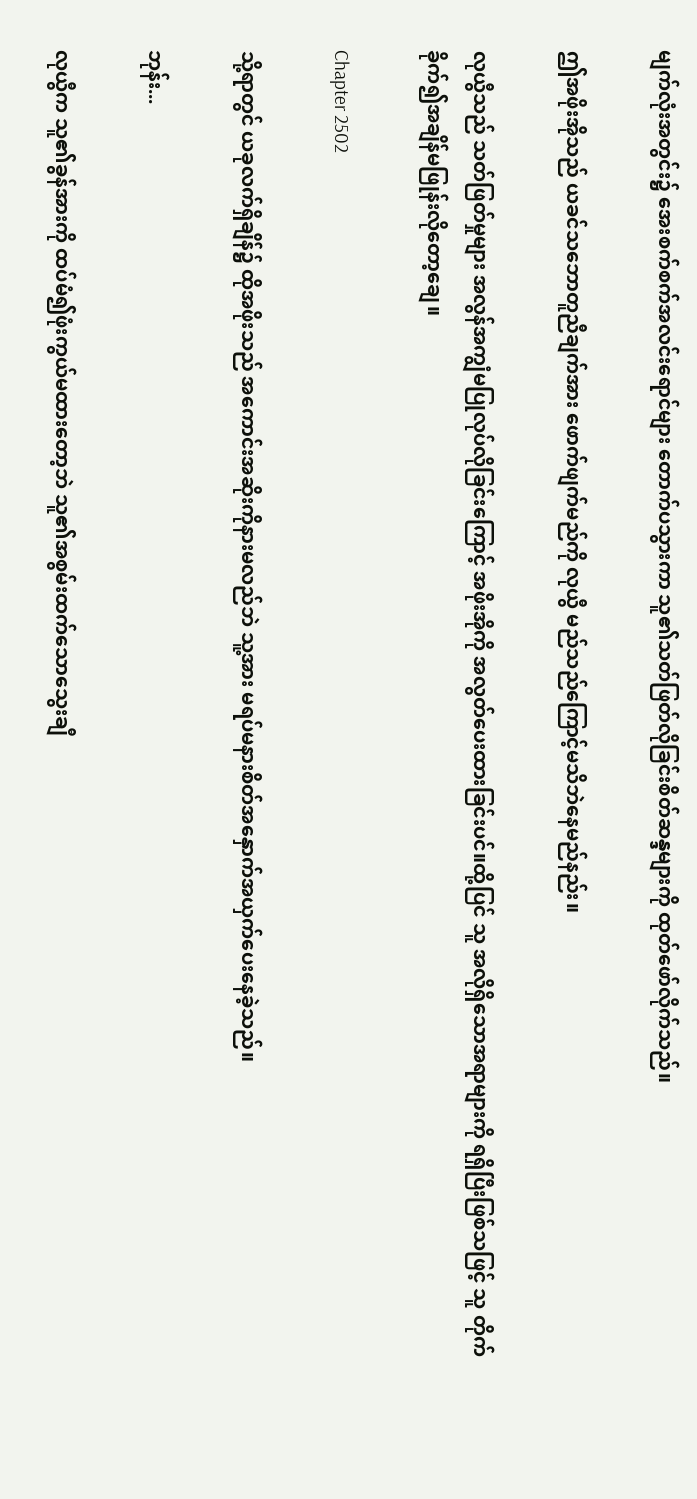မျက်လုံးအတွင်း၌ အေးစက်စက်အလင်းရောင်များ တောက်ပသွားကာ သူ၏သတ်ဖြတ်လိုခြင်းစိတ်ဆန္ဒများကို ထုတ်ဖော်လိုက်သည်။

ဤအဖိုးအိုသည် ယခင်သဘောတူညီချက်အား ဖောက်ဖျက်မည်ကို လုယွီ မည်သည်ကြောင့်မသိဘဲနေမည်နည်း။

လုယွီသည် သတ်ဖြတ်မှုများ အလွန်အကျွံမပြုလုပ်လိုခြင်းကြောင့် အဖိုးအိုကို အလွတ်ပေးထားခြင်းပင်။ထို့ပြင် သူ အလိုရှိသောအရာများကို ရရှိပြီးဖြစ်သဖြင့် သူ တိုက်ခိုက်၍အချိန်မဖြုန်းလိုတော့ချေ။

Chapter 2502

သို့ရာတွင် ယခုလက်ရှိချိန်၌ ထိုအဖိုးသည် အကောင်းအဆိုးကိုနားမလည်ဘဲ သူ့အား မရပ်မနားစိတ်အနှောက်အယှက်ပေးနေခဲ့သည်။

ဘုန်း...

လုယွီက သူ၏ခွန်အားကို ထပ်မံ၍ဖုံးကွယ်မထားတော့ဘဲ သူ၏အစွမ်းထက်သောသွေးချီ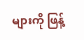များကို ဖြန့်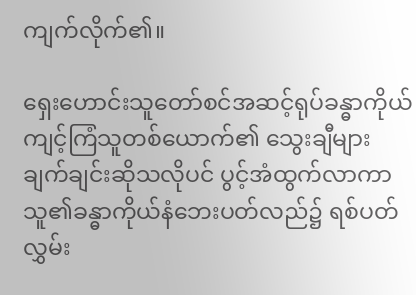ကျက်လိုက်၏။

ရှေးဟောင်းသူတော်စင်အဆင့်ရုပ်ခန္ဓာကိုယ် ကျင့်ကြံသူတစ်ယောက်၏ သွေးချီများ ချက်ချင်းဆိုသလိုပင် ပွင့်အံထွက်လာကာ သူ၏ခန္ဓာကိုယ်နံဘေးပတ်လည်၌ ရစ်ပတ်လွှမ်း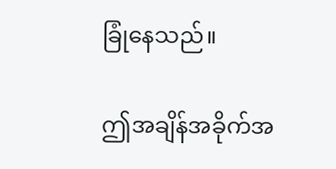ခြုံနေသည်။

ဤအချိန်အခိုက်အ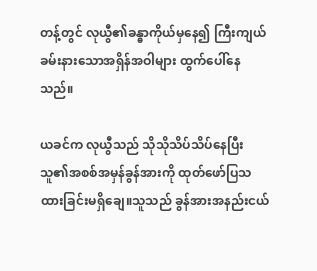တန့်တွင် လုယွီ၏ခန္ဓာကိုယ်မှနေ၍ ကြီးကျယ်ခမ်းနားသောအရှိန်အဝါများ ထွက်ပေါ်နေသည်။

ယခင်က လုယွီသည် သိုသိုသိပ်သိပ်နေပြီး သူ၏အစစ်အမှန်ခွန်အားကို ထုတ်ဖော်ပြသထားခြင်းမရှိချေ။သူသည် ခွန်အားအနည်းငယ်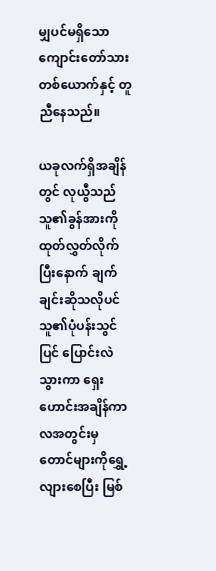မျှပင်မရှိသော ကျောင်းတော်သားတစ်ယောက်နှင့် တူညီနေသည်။

ယခုလက်ရှိအချိန်တွင် လုယွီသည် သူ၏ခွန်အားကို ထုတ်လွှတ်လိုက်ပြီးနောက် ချက်ချင်းဆိုသလိုပင် သူ၏ပုံပန်းသွင်ပြင် ပြောင်းလဲသွားကာ ရှေးဟောင်းအချိန်ကာလအတွင်းမှ တောင်များကိုရွှေ့လျားစေပြီး မြစ်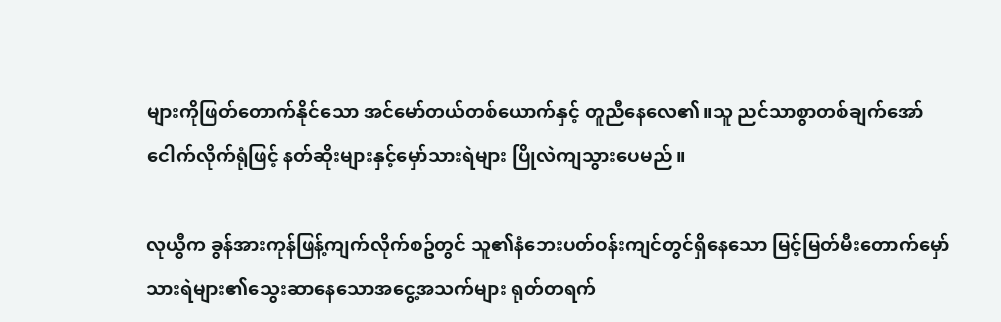များကိုဖြတ်တောက်နိုင်သော အင်မော်တယ်တစ်ယောက်နှင့် တူညီနေလေ၏။သူ ညင်သာစွာတစ်ချက်အော်ငေါက်လိုက်ရုံဖြင့် နတ်ဆိုးများနှင့်မှော်သားရဲများ ပြိုလဲကျသွားပေမည်။

လုယွီက ခွန်အားကုန်ဖြန့်ကျက်လိုက်စဥ်တွင် သူ၏နံဘေးပတ်ဝန်းကျင်တွင်ရှိနေသော မြင့်မြတ်မီးတောက်မှော်သားရဲများ၏သွေးဆာနေသောအငွေ့အသက်များ ရုတ်တရက်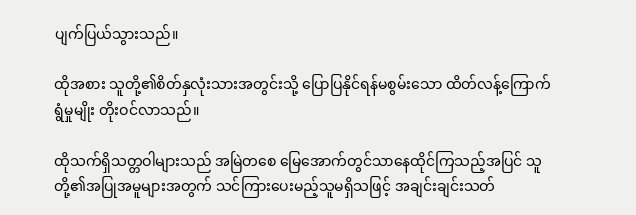ပျက်ပြယ်သွားသည်။

ထိုအစား သူတို့၏စိတ်နှလုံးသားအတွင်းသို့ ပြောပြနိုင်ရန်မစွမ်းသော ထိတ်လန့်ကြောက်ရွံမှုမျိုး တိုးဝင်လာသည်။

ထိုသက်ရှိသတ္တဝါများသည် အမြဲတစေ မြေအောက်တွင်သာနေထိုင်ကြသည့်အပြင် သူတို့၏အပြုအမူများအတွက် သင်ကြားပေးမည့်သူမရှိသဖြင့် အချင်းချင်းသတ်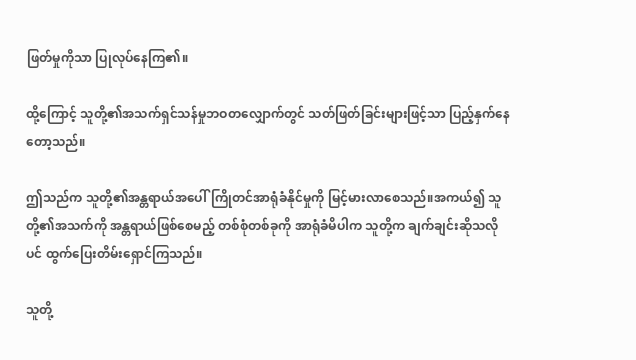ဖြတ်မှုကိုသာ ပြုလုပ်နေကြ၏။

ထို့ကြောင့် သူတို့၏အသက်ရှင်သန်မှုဘဝတလျှောက်တွင် သတ်ဖြတ်ခြင်းများဖြင့်သာ ပြည့်နှက်နေတော့သည်။

ဤသည်က သူတို့၏အန္တရာယ်အပေါ်ကြိုတင်အာရုံခံနိုင်မှုကို မြင့်မားလာစေသည်။အကယ်၍ သူတို့၏အသက်ကို အန္တရာယ်ဖြစ်စေမည့် တစ်စုံတစ်ခုကို အာရုံခံမိပါက သူတို့က ချက်ချင်းဆိုသလိုပင် ထွက်ပြေးတိမ်းရှောင်ကြသည်။

သူတို့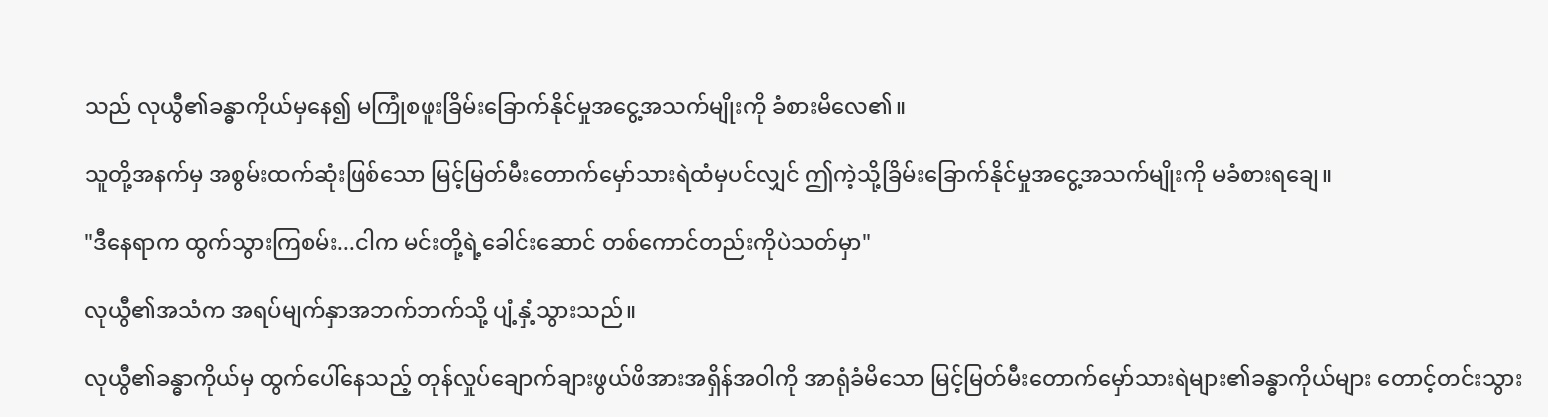သည် လုယွီ၏ခန္ဓာကိုယ်မှနေ၍ မကြုံစဖူးခြိမ်းခြောက်နိုင်မှုအငွေ့အသက်မျိုးကို ခံစားမိလေ၏။

သူတို့အနက်မှ အစွမ်းထက်ဆုံးဖြစ်သော မြင့်မြတ်မီးတောက်မှော်သားရဲထံမှပင်လျှင် ဤကဲ့သို့ခြိမ်းခြောက်နိုင်မှုအငွေ့အသက်မျိုးကို မခံစားရချေ။

"ဒီနေရာက ထွက်သွားကြစမ်း...ငါက မင်းတို့ရဲ့ခေါင်းဆောင် တစ်ကောင်တည်းကိုပဲသတ်မှာ"

လုယွီ၏အသံက အရပ်မျက်နှာအဘက်ဘက်သို့ ပျံ့နှံ့သွားသည်။

လုယွီ၏ခန္ဓာကိုယ်မှ ထွက်ပေါ်နေသည့် တုန်လှုပ်ချောက်ချားဖွယ်ဖိအားအရှိန်အဝါကို အာရုံခံမိသော မြင့်မြတ်မီးတောက်မှော်သားရဲများ၏ခန္ဓာကိုယ်များ တောင့်တင်းသွား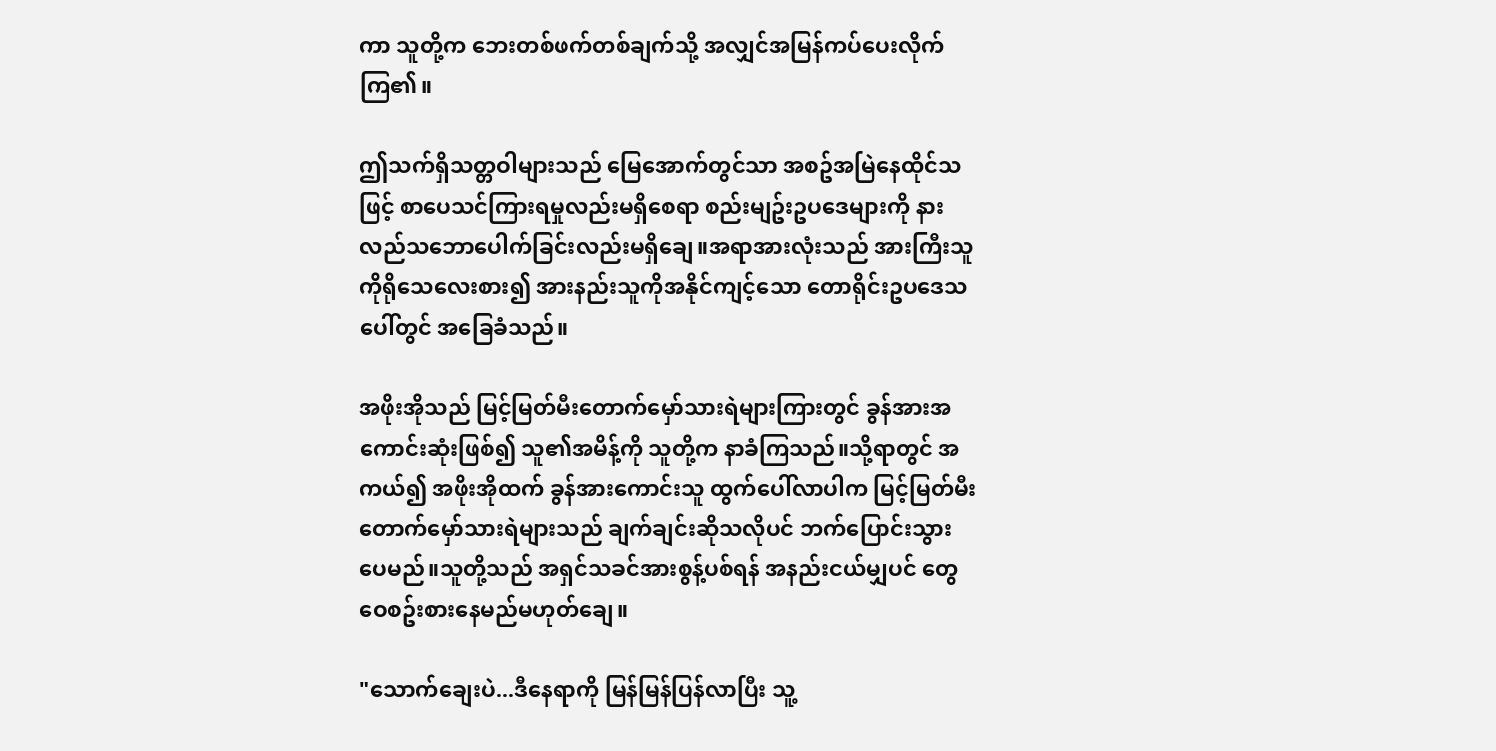ကာ သူတို့က ဘေးတစ်ဖက်တစ်ချက်သို့ အလျှင်အမြန်ကပ်ပေးလိုက်ကြ၏။

ဤသက်ရှိသတ္တဝါများသည် မြေအောက်တွင်သာ အစဥ်အမြဲနေထိုင်သဖြင့် စာပေသင်ကြားရမှုလည်းမရှိစေရာ စည်းမျဥ်းဥပဒေများကို နားလည်သဘောပေါက်ခြင်းလည်းမရှိချေ။အရာအားလုံးသည် အားကြီးသူကိုရိုသေလေးစား၍ အားနည်းသူကိုအနိုင်ကျင့်သော တောရိုင်းဥပဒေသပေါ်တွင် အခြေခံသည်။

အဖိုးအိုသည် မြင့်မြတ်မီးတောက်မှော်သားရဲများကြားတွင် ခွန်အားအကောင်းဆုံးဖြစ်၍ သူ၏အမိန့်ကို သူတို့က နာခံကြသည်။သို့ရာတွင် အကယ်၍ အဖိုးအိုထက် ခွန်အားကောင်းသူ ထွက်ပေါ်လာပါက မြင့်မြတ်မီးတောက်မှော်သားရဲများသည် ချက်ချင်းဆိုသလိုပင် ဘက်ပြောင်းသွားပေမည်။သူတို့သည် အရှင်သခင်အားစွန့်ပစ်ရန် အနည်းငယ်မျှပင် တွေဝေစဥ်းစားနေမည်မဟုတ်ချေ။

"သောက်ချေးပဲ...ဒီနေရာကို မြန်မြန်ပြန်လာပြီး သူ့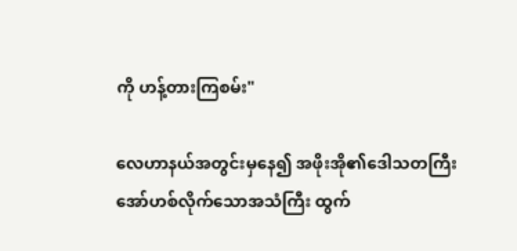ကို ဟန့်တားကြစမ်း"

လေဟာနယ်အတွင်းမှနေ၍ အဖိုးအို၏ဒေါသတကြီးအော်ဟစ်လိုက်သောအသံကြီး ထွက်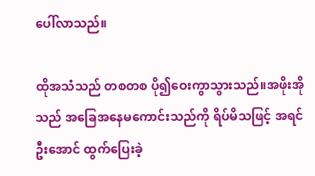ပေါ်လာသည်။

ထိုအသံသည် တစတစ ပို၍ဝေးကွာသွားသည်။အဖိုးအိုသည် အခြေအနေမကောင်းသည်ကို ရိပ်မိသဖြင့် အရင်ဦးအောင် ထွက်ပြေးခဲ့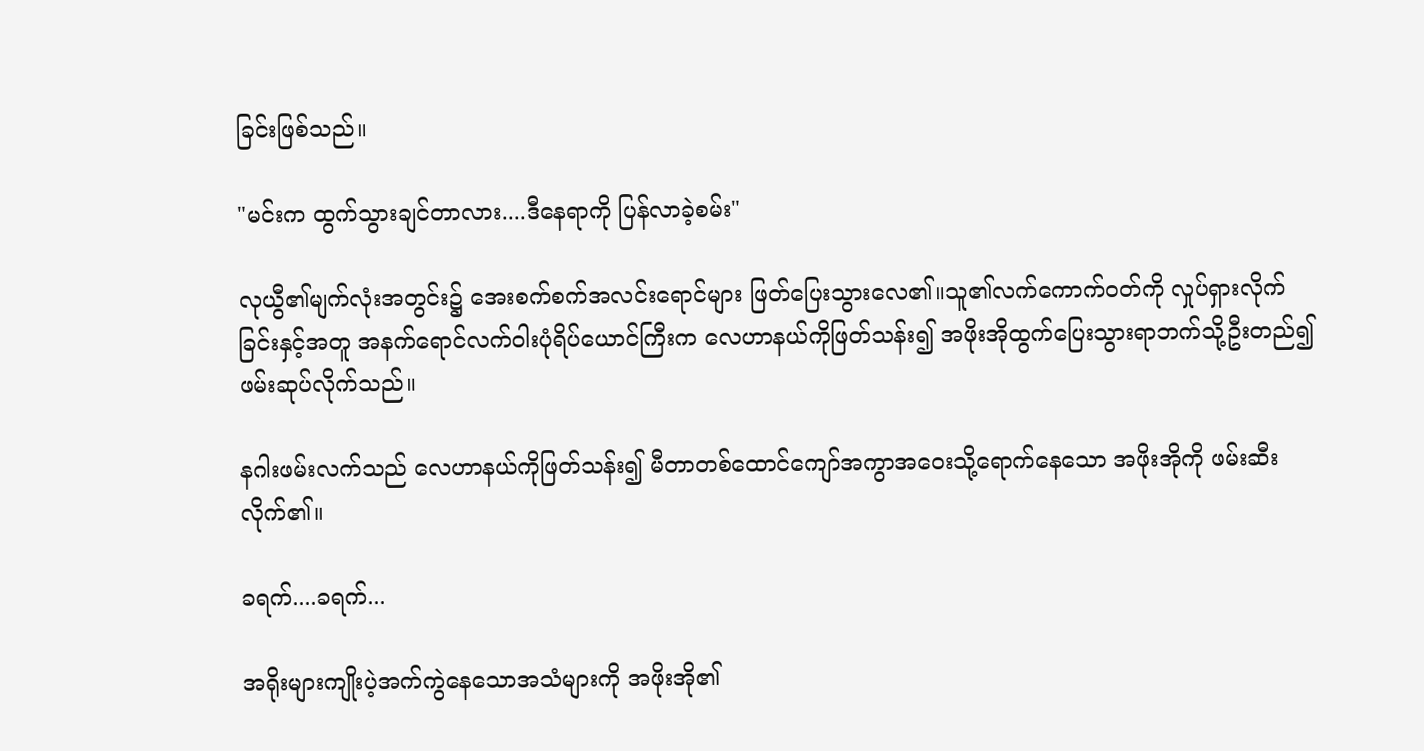ခြင်းဖြစ်သည်။

"မင်းက ထွက်သွားချင်တာလား....ဒီနေရာကို ပြန်လာခဲ့စမ်း"

လုယွီ၏မျက်လုံးအတွင်း၌ အေးစက်စက်အလင်းရောင်များ ဖြတ်ပြေးသွားလေ၏။သူ၏လက်ကောက်ဝတ်ကို လှုပ်ရှားလိုက်ခြင်းနှင့်အတူ အနက်ရောင်လက်ဝါးပုံရိပ်ယောင်ကြီးက လေဟာနယ်ကိုဖြတ်သန်း၍ အဖိုးအိုထွက်ပြေးသွားရာဘက်သို့ဦးတည်၍ ဖမ်းဆုပ်လိုက်သည်။

နဂါးဖမ်းလက်သည် လေဟာနယ်ကိုဖြတ်သန်း၍ မီတာတစ်ထောင်ကျော်အကွာအဝေးသို့ရောက်နေသော အဖိုးအိုကို ဖမ်းဆီးလိုက်၏။

ခရက်....ခရက်...

အရိုးများကျိုးပဲ့အက်ကွဲနေသောအသံများကို အဖိုးအို၏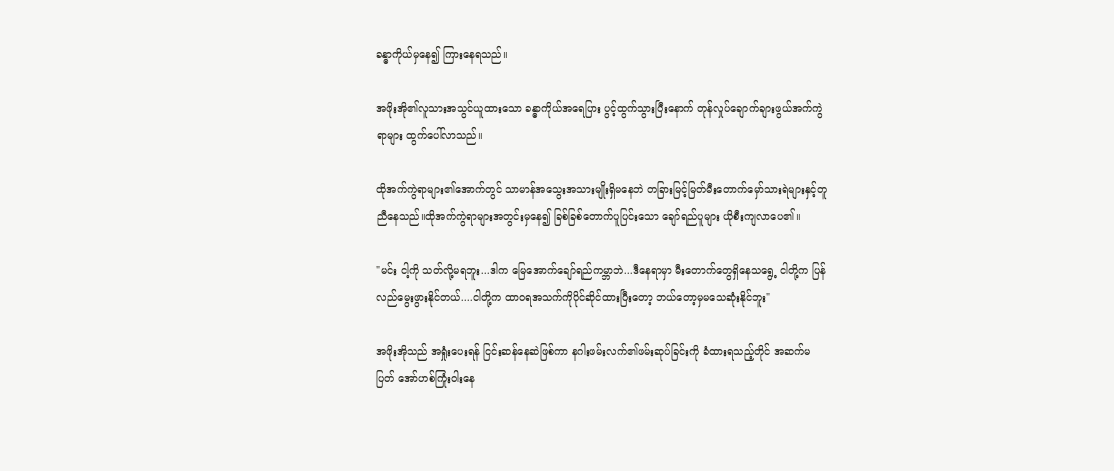ခန္ဓာကိုယ်မှနေ၍ ကြားနေရသည်။

အဖိုးအို၏လူသားအသွင်ယူထားသော ခန္ဓာကိုယ်အရေပြား ပွင့်ထွက်သွားပြီးနောက် တုန်လှုပ်ချောက်ချားဖွယ်အက်ကွဲရာများ ထွက်ပေါ်လာသည်။

ထိုအက်ကွဲရာများ၏အောက်တွင် သာမာန်အသွေးအသားမျိုးရှိမနေဘဲ တခြားမြင့်မြတ်မီးတောက်မှော်သားရဲများနှင့်တူညီနေသည်။ထိုအက်ကွဲရာများအတွင်းမှနေ၍ ခြစ်ခြစ်တောက်ပူပြင်းသော ချော်ရည်ပူများ ယိုစီးကျလာပေ၏။

"မင်း ငါ့ကို သတ်လို့မရဘူး...ဒါက မြေအောက်ချော်ရည်ကမ္ဘာဘဲ...ဒီနေရာမှာ မီးတောက်တွေရှိနေသရွေ့ ငါတို့က ပြန်လည်မွေးဖွားနိုင်တယ်....ငါတို့က ထာဝရအသက်ကိုပိုင်ဆိုင်ထားပြီးတော့ ဘယ်တော့မှမသေဆုံးနိုင်ဘူး"

အဖိုးအိုသည် အရှုံးပေးရန် ငြင်းဆန်နေဆဲဖြစ်ကာ နဂါးဖမ်းလက်၏ဖမ်းဆုပ်ခြင်းကို ခံထားရသည့်တိုင် အဆက်မပြတ် အော်ဟစ်ကြုံးဝါးနေ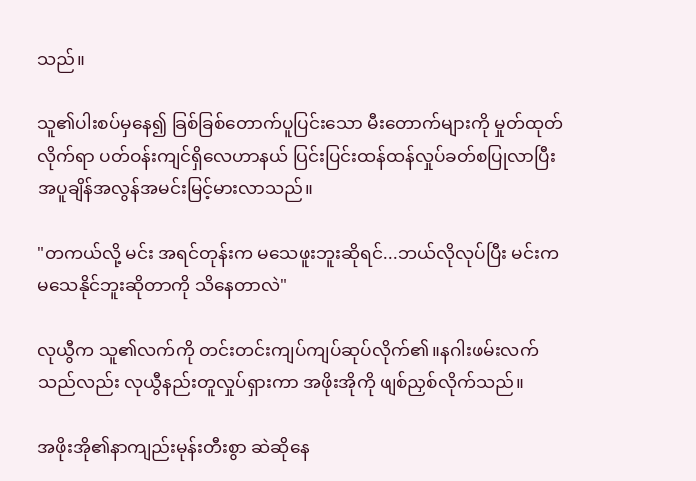သည်။

သူ၏ပါးစပ်မှနေ၍ ခြစ်ခြစ်တောက်ပူပြင်းသော မီးတောက်များကို မှုတ်ထုတ်လိုက်ရာ ပတ်ဝန်းကျင်ရှိလေဟာနယ် ပြင်းပြင်းထန်ထန်လှုပ်ခတ်စပြုလာပြီး အပူချိန်အလွန်အမင်းမြင့်မားလာသည်။

"တကယ်လို့ မင်း အရင်တုန်းက မသေဖူးဘူးဆိုရင်...ဘယ်လိုလုပ်ပြီး မင်းက မသေနိုင်ဘူးဆိုတာကို သိနေတာလဲ"

လုယွီက သူ၏လက်ကို တင်းတင်းကျပ်ကျပ်ဆုပ်လိုက်၏။နဂါးဖမ်းလက်သည်လည်း လုယွီနည်းတူလှုပ်ရှားကာ အဖိုးအိုကို ဖျစ်ညှစ်လိုက်သည်။

အဖိုးအို၏နာကျည်းမုန်းတီးစွာ ဆဲဆိုနေ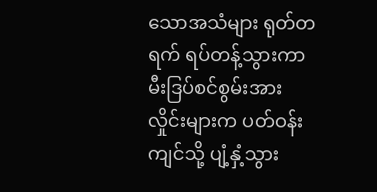သောအသံများ ရုတ်တရက် ရပ်တန့်သွားကာ မီးဒြပ်စင်စွမ်းအားလှိုင်းများက ပတ်ဝန်းကျင်သို့ ပျံ့နှံ့သွား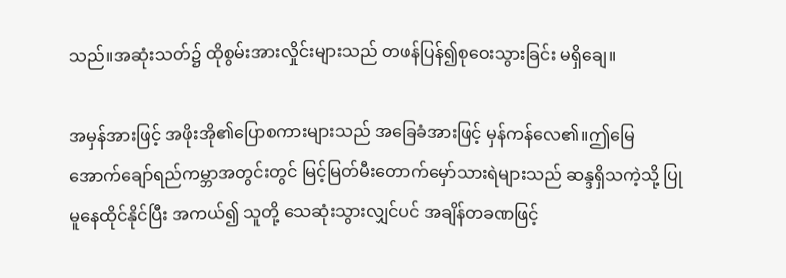သည်။အဆုံးသတ်၌ ထိုစွမ်းအားလှိုင်းများသည် တဖန်ပြန်၍စုဝေးသွားခြင်း မရှိချေ။

အမှန်အားဖြင့် အဖိုးအို၏ပြောစကားများသည် အခြေခံအားဖြင့် မှန်ကန်လေ၏။ဤမြေအောက်ချော်ရည်ကမ္ဘာအတွင်းတွင် မြင့်မြတ်မီးတောက်မှော်သားရဲများသည် ဆန္ဒရှိသကဲ့သို့ ပြုမူနေထိုင်နိုင်ပြီး အကယ်၍ သူတို့ သေဆုံးသွားလျှင်ပင် အချိန်တခဏဖြင့်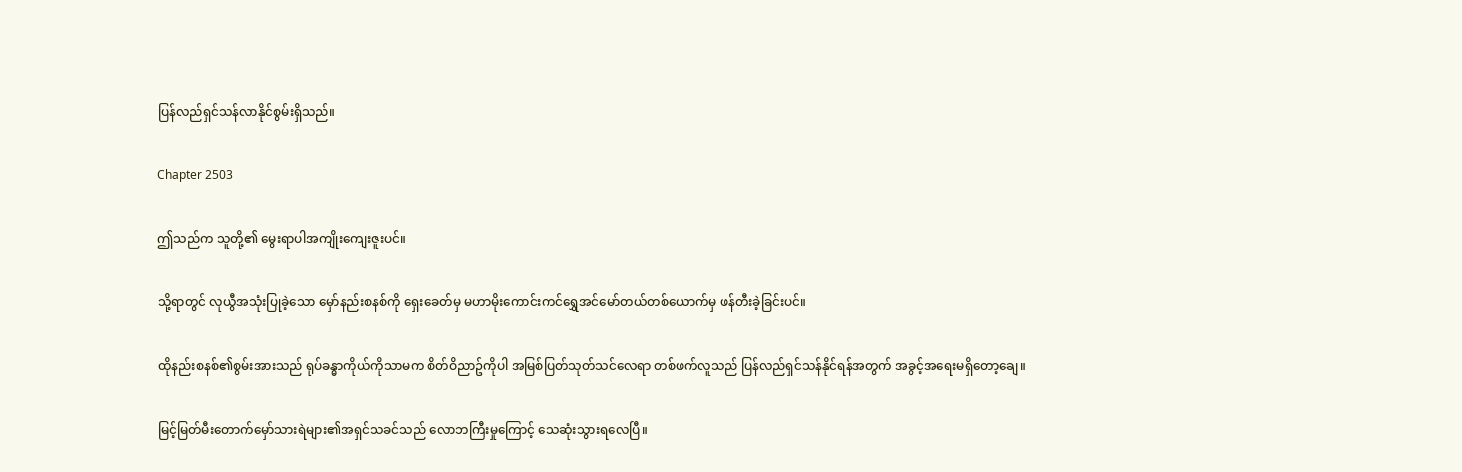ပြန်လည်ရှင်သန်လာနိုင်စွမ်းရှိသည်။

Chapter 2503

ဤသည်က သူတို့၏ မွေးရာပါအကျိုးကျေးဇူးပင်။

သို့ရာတွင် လုယွီအသုံးပြုခဲ့သော မှော်နည်းစနစ်ကို ရှေးခေတ်မှ မဟာမိုးကောင်းကင်ရွှေအင်မော်တယ်တစ်ယောက်မှ ဖန်တီးခဲ့ခြင်းပင်။

ထိုနည်းစနစ်၏စွမ်းအားသည် ရုပ်ခန္ဓာကိုယ်ကိုသာမက စိတ်ဝိညာဥ်ကိုပါ အမြစ်ပြတ်သုတ်သင်လေရာ တစ်ဖက်လူသည် ပြန်လည်ရှင်သန်နိုင်ရန်အတွက် အခွင့်အရေးမရှိတော့ချေ။

မြင့်မြတ်မီးတောက်မှော်သားရဲများ၏အရှင်သခင်သည် လောဘကြီးမှုကြောင့် သေဆုံးသွားရလေပြီ။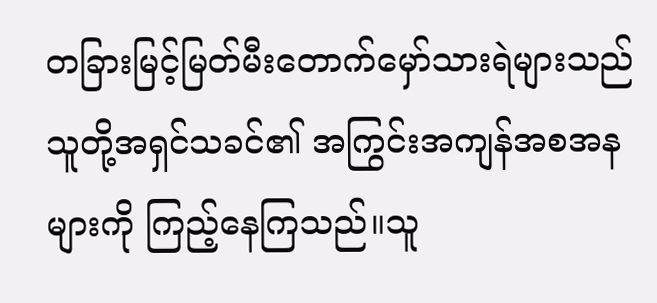တခြားမြင့်မြတ်မီးတောက်မှော်သားရဲများသည် သူတို့အရှင်သခင်၏ အကြွင်းအကျန်အစအနများကို ကြည့်နေကြသည်။သူ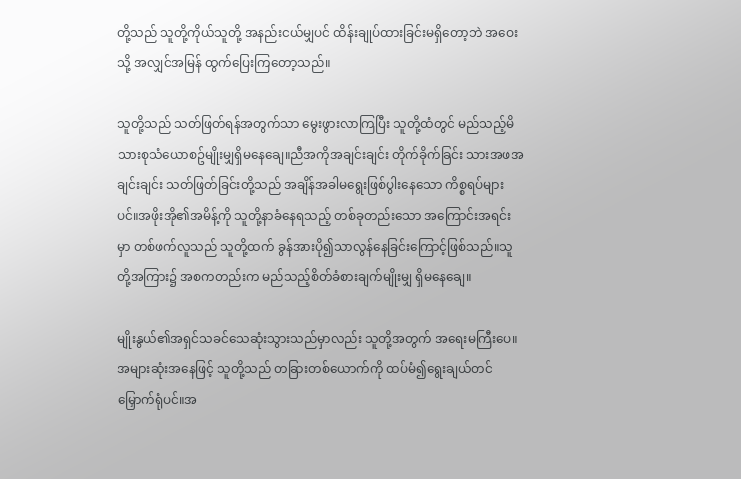တို့သည် သူတို့ကိုယ်သူတို့ အနည်းငယ်မျှပင် ထိန်းချုပ်ထားခြင်းမရှိတော့ဘဲ အဝေးသို့ အလျှင်အမြန် ထွက်ပြေးကြတော့သည်။

သူတို့သည် သတ်ဖြတ်ရန်အတွက်သာ မွေးဖွားလာကြပြီး သူတို့ထံတွင် မည်သည့်မိသားစုသံယောစဥ်မျိုးမျှရှိမနေချေ။ညီအကိုအချင်းချင်း တိုက်ခိုက်ခြင်း သားအဖအချင်းချင်း သတ်ဖြတ်ခြင်းတို့သည် အချိန်အခါမရွေးဖြစ်ပွါးနေသော ကိစ္စရပ်များပင်။အဖိုးအို၏အမိန့်ကို သူတို့နာခံနေရသည့် တစ်ခုတည်းသော အကြောင်းအရင်းမှာ တစ်ဖက်လူသည် သူတို့ထက် ခွန်အားပို၍သာလွန်နေခြင်းကြောင့်ဖြစ်သည်။သူတို့အကြား၌ အစကတည်းက မည်သည့်စိတ်ခံစားချက်မျိုးမျှ ရှိမနေချေ။

မျိုးနွယ်၏အရှင်သခင်သေဆုံးသွားသည်မှာလည်း သူတို့အတွက် အရေးမကြီးပေ။အများဆုံးအနေဖြင့် သူတို့သည် တခြားတစ်ယောက်ကို ထပ်မံ၍ရွေးချယ်တင်မြှောက်ရုံပင်။အ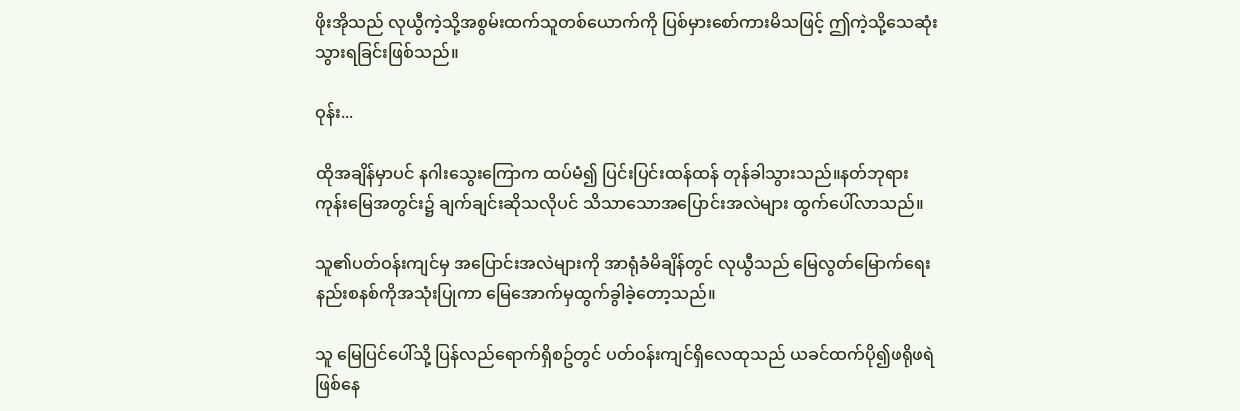ဖိုးအိုသည် လုယွီကဲ့သို့အစွမ်းထက်သူတစ်ယောက်ကို ပြစ်မှားစော်ကားမိသဖြင့် ဤကဲ့သို့သေဆုံးသွားရခြင်းဖြစ်သည်။

ဝုန်း...

ထိုအချိန်မှာပင် နဂါးသွေးကြောက ထပ်မံ၍ ပြင်းပြင်းထန်ထန် တုန်ခါသွားသည်။နတ်ဘုရားကုန်းမြေအတွင်း၌ ချက်ချင်းဆိုသလိုပင် သိသာသောအပြောင်းအလဲများ ထွက်ပေါ်လာသည်။

သူ၏ပတ်ဝန်းကျင်မှ အပြောင်းအလဲများကို အာရုံခံမိချိန်တွင် လုယွီသည် မြေလွတ်မြောက်ရေးနည်းစနစ်ကိုအသုံးပြုကာ မြေအောက်မှထွက်ခွါခဲ့တော့သည်။

သူ မြေပြင်ပေါ်သို့ ပြန်လည်ရောက်ရှိစဥ်တွင် ပတ်ဝန်းကျင်ရှိလေထုသည် ယခင်ထက်ပို၍ဖရိုဖရဲဖြစ်နေ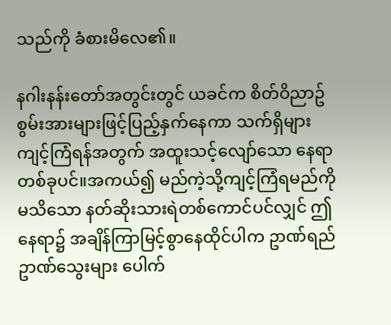သည်ကို ခံစားမိလေ၏။

နဂါးနန်းတော်အတွင်းတွင် ယခင်က စိတ်ဝိညာဥ်စွမ်းအားများဖြင့်ပြည့်နှက်နေကာ သက်ရှိများကျင့်ကြံရန်အတွက် အထူးသင့်လျော်သော နေရာတစ်ခုပင်။အကယ်၍ မည်ကဲ့သို့ကျင့်ကြံရမည်ကိုမသိသော နတ်ဆိုးသားရဲတစ်ကောင်ပင်လျှင် ဤနေရာ၌ အချိန်ကြာမြင့်စွာနေထိုင်ပါက ဥာဏ်ရည်ဥာဏ်သွေးများ ပေါက်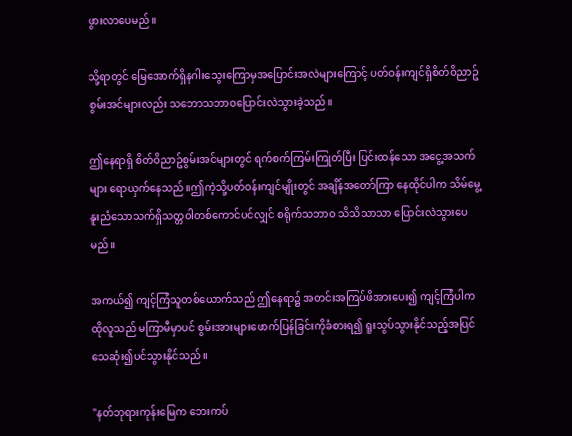ဖွားလာပေမည်။

သို့ရာတွင် မြေအောက်ရှိနဂါးသွေးကြောမှအပြောင်းအလဲများကြောင့် ပတ်ဝန်းကျင်ရှိစိတ်ဝိညာဥ်စွမ်းအင်များလည်း သဘောသဘာဝပြောင်းလဲသွားခဲ့သည်။

ဤနေရာရှိ စိတ်ဝိညာဥ်စွမ်းအင်များတွင် ရက်စက်ကြမ်းကြုတ်ပြီး ပြင်းထန်သော အငွေ့အသက်များ ရောယှက်နေသည်။ဤကဲ့သို့ပတ်ဝန်းကျင်မျိုးတွင် အချိန်အတော်ကြာ နေထိုင်ပါက သိမ်မွေ့နူးညံသောသက်ရှိသတ္တဝါတစ်ကောင်ပင်လျှင် စရိုက်သဘာဝ သိသိသာသာ ပြောင်းလဲသွားပေမည်။

အကယ်၍ ကျင့်ကြံသူတစ်ယောက်သည် ဤနေရာ၌ အတင်းအကြပ်ဖိအားပေး၍ ကျင့်ကြံပါက ထိုလူသည် မကြာမီမှာပင် စွမ်းအားများဖောက်ပြန်ခြင်းကိုခံစားရ၍ ရူးသွပ်သွားနိုင်သည့်အပြင် သေဆုံး၍ပင်သွားနိုင်သည်။

"နတ်ဘုရားကုန်းမြေက ဘေးကပ်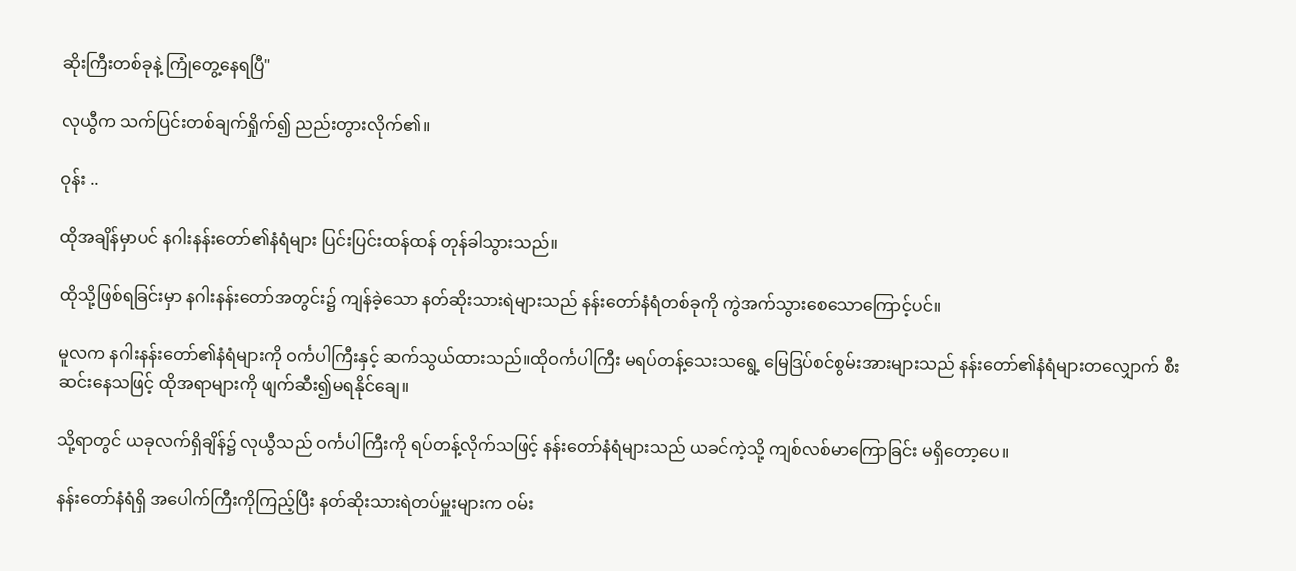ဆိုးကြီးတစ်ခုနဲ့ ကြုံတွေ့နေရပြီ"

လုယွီက သက်ပြင်းတစ်ချက်ရှိုက်၍ ညည်းတွားလိုက်၏။

ဝုန်း ..

ထိုအချိန်မှာပင် နဂါးနန်းတော်၏နံရံများ ပြင်းပြင်းထန်ထန် တုန်ခါသွားသည်။

ထိုသို့ဖြစ်ရခြင်းမှာ နဂါးနန်းတော်အတွင်း၌ ကျန်ခဲ့သော နတ်ဆိုးသားရဲများသည် နန်းတော်နံရံတစ်ခုကို ကွဲအက်သွားစေသောကြောင့်ပင်။

မူလက နဂါးနန်းတော်၏နံရံများကို ဝင်္ကပါကြီးနှင့် ဆက်သွယ်ထားသည်။ထိုဝင်္ကပါကြီး မရပ်တန့်သေးသရွေ့ မြေဒြပ်စင်စွမ်းအားများသည် နန်းတော်၏နံရံများတလျှောက် စီးဆင်းနေသဖြင့် ထိုအရာများကို ဖျက်ဆီး၍မရနိုင်ချေ။

သို့ရာတွင် ယခုလက်ရှိချိန်၌ လုယွီသည် ဝင်္ကပါကြီးကို ရပ်တန့်လိုက်သဖြင့် နန်းတော်နံရံများသည် ယခင်ကဲ့သို့ ကျစ်လစ်မာကြောခြင်း မရှိတော့ပေ။

နန်းတော်နံရံရှိ အပေါက်ကြီးကိုကြည့်ပြီး နတ်ဆိုးသားရဲတပ်မှူးများက ဝမ်း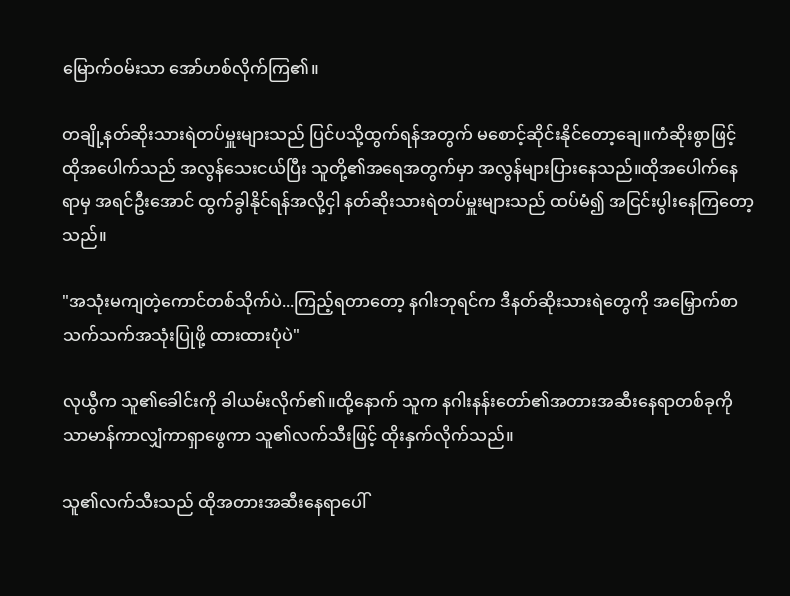မြောက်ဝမ်းသာ အော်ဟစ်လိုက်ကြ၏။

တချို့နတ်ဆိုးသားရဲတပ်မှူးများသည် ပြင်ပသို့ထွက်ရန်အတွက် မစောင့်ဆိုင်းနိုင်တော့ချေ။ကံဆိုးစွာဖြင့် ထိုအပေါက်သည် အလွန်သေးငယ်ပြီး သူတို့၏အရေအတွက်မှာ အလွန်များပြားနေသည်။ထိုအပေါက်နေရာမှ အရင်ဦးအောင် ထွက်ခွါနိုင်ရန်အလို့ငှါ နတ်ဆိုးသားရဲတပ်မှူးများသည် ထပ်မံ၍ အငြင်းပွါးနေကြတော့သည်။

"အသုံးမကျတဲ့ကောင်တစ်သိုက်ပဲ...ကြည့်ရတာတော့ နဂါးဘုရင်က ဒီနတ်ဆိုးသားရဲတွေကို အမြှောက်စာသက်သက်အသုံးပြုဖို့ ထားထားပုံပဲ"

လုယွီက သူ၏ခေါင်းကို ခါယမ်းလိုက်၏။ထို့နောက် သူက နဂါးနန်းတော်၏အတားအဆီးနေရာတစ်ခုကို သာမာန်ကာလျှံကာရှာဖွေကာ သူ၏လက်သီးဖြင့် ထိုးနှက်လိုက်သည်။

သူ၏လက်သီးသည် ထိုအတားအဆီးနေရာပေါ်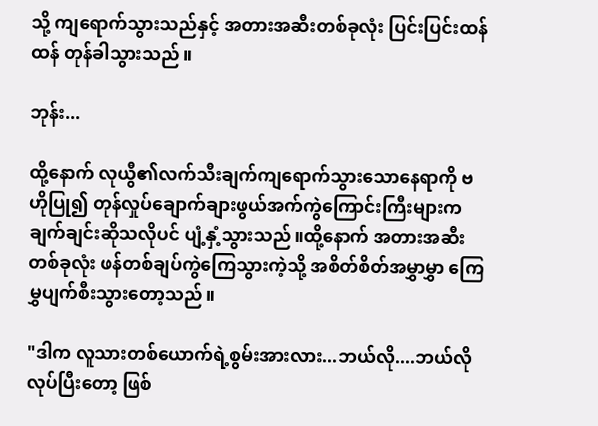သို့ ကျရောက်သွားသည်နှင့် အတားအဆီးတစ်ခုလုံး ပြင်းပြင်းထန်ထန် တုန်ခါသွားသည်။

ဘုန်း...

ထို့နောက် လုယွီ၏လက်သီးချက်ကျရောက်သွားသောနေရာကို ဗဟိုပြု၍ တုန်လှုပ်ချောက်ချားဖွယ်အက်ကွဲကြောင်းကြီးများက ချက်ချင်းဆိုသလိုပင် ပျံ့နှံ့သွားသည်။ထို့နောက် အတားအဆီးတစ်ခုလုံး ဖန်တစ်ချပ်ကွဲကြေသွားကဲ့သို့ အစိတ်စိတ်အမွှာမွှာ ကြေမွှပျက်စီးသွားတော့သည်။

"ဒါက လူသားတစ်ယောက်ရဲ့စွမ်းအားလား...ဘယ်လို....ဘယ်လိုလုပ်ပြီးတော့ ဖြစ်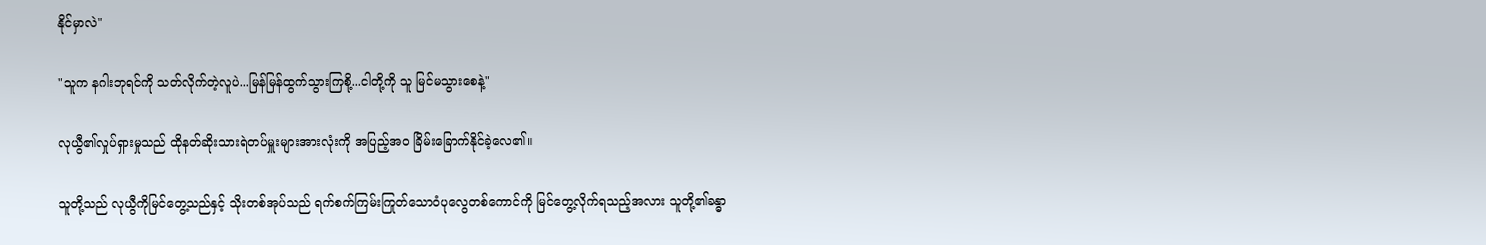နိုင်မှာလဲ"

"သူက နဂါးဘုရင်ကို သတ်လိုက်တဲ့လူပဲ...မြန်မြန်ထွက်သွားကြစို့...ငါတို့ကို သူ မြင်မသွားစေနဲ့"

လုယွီ၏လှုပ်ရှားမှုသည် ထိုနတ်ဆိုးသားရဲတပ်မှူးများအားလုံးကို အပြည့်အဝ ခြိမ်းခြောက်နိုင်ခဲ့လေ၏။

သူတို့သည် လုယွီကိုမြင်တွေ့သည်နှင့် သိုးတစ်အုပ်သည် ရက်စက်ကြမ်းကြုတ်သောဝံပုလွေတစ်ကောင်ကို မြင်တွေ့လိုက်ရသည့်အလား သူတို့၏ခန္ဓာ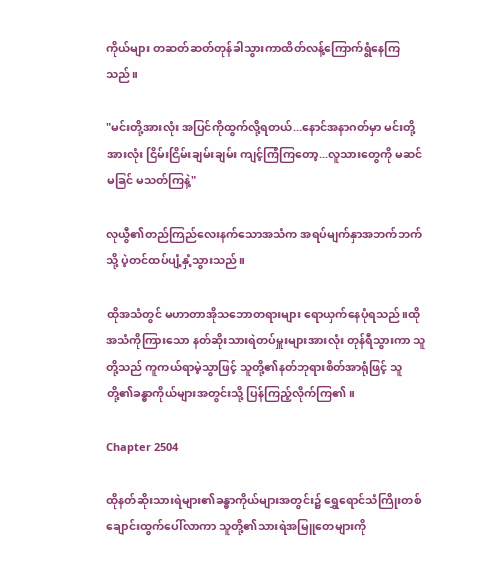ကိုယ်များ တဆတ်ဆတ်တုန်ခါသွားကာထိတ်လန့်ကြောက်ရွံနေကြသည်။

"မင်းတို့အားလုံး အပြင်ကိုထွက်လို့ရတယ်...နောင်အနာဂတ်မှာ မင်းတို့အားလုံး ငြိမ်းငြိမ်းချမ်းချမ်း ကျင့်ကြံကြတော့...လူသားတွေကို မဆင်မခြင် မသတ်ကြနဲ့"

လုယွီ၏တည်ကြည်လေးနက်သောအသံက အရပ်မျက်နှာအဘက်ဘက်သို့ ပဲ့တင်ထပ်ပျံ့နှံ့သွားသည်။

ထိုအသံတွင် မဟာတာအိုသဘောတရားများ ရောယှက်နေပုံရသည်။ထိုအသံကိုကြားသော နတ်ဆိုးသားရဲတပ်မှူးများအားလုံး တုန်ရီသွားကာ သူတို့သည် ကူကယ်ရာမဲ့သွာဖြင့် သူတို့၏နတ်ဘုရားစိတ်အာရုံဖြင့် သူတို့၏ခန္ဓာကိုယ်များအတွင်းသို့ ပြန်ကြည့်လိုက်ကြ၏။

Chapter 2504

ထိုနတ်ဆိုးသားရဲများ၏ခန္ဓာကိုယ်များအတွင်း၌ ရွှေရောင်သံကြိုးတစ်ချောင်းထွက်ပေါ်လာကာ သူတို့၏သားရဲအမြူတေများကို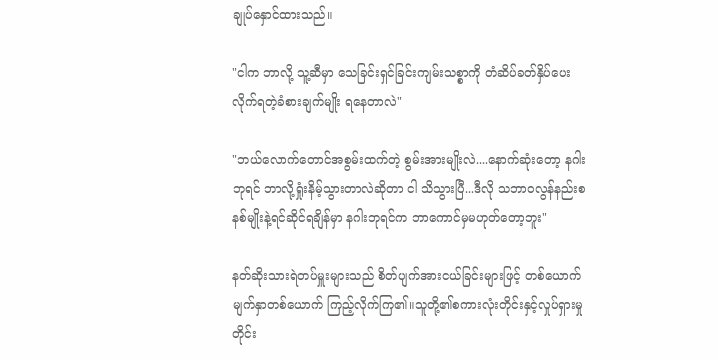ချုပ်နှောင်ထားသည်။

"ငါက ဘာလို့ သူ့ဆီမှာ သေခြင်းရှင်ခြင်းကျမ်းသစ္စာကို တံဆိပ်ခတ်နှိပ်ပေးလိုက်ရတဲ့ခံစားချက်မျိုး ရနေတာလဲ"

"ဘယ်လောက်တောင်အစွမ်းထက်တဲ့ စွမ်းအားမျိုးလဲ....နောက်ဆုံးတော့ နဂါးဘုရင် ဘာလို့ရှုံးနိမ့်သွားတာလဲဆိုတာ ငါ သိသွားပြီ...ဒီလို သဘာဝလွန်နည်းစနစ်မျိုးနဲ့ရင်ဆိုင်ရချိန်မှာ နဂါးဘုရင်က ဘာကောင်မှမဟုတ်တော့ဘူး"

နတ်ဆိုးသားရဲတပ်မှူးများသည် စိတ်ပျက်အားငယ်ခြင်းများဖြင့် တစ်ယောက်မျက်နှာတစ်ယောက် ကြည့်လိုက်ကြ၏။သူတို့၏စကားလုံးတိုင်းနှင့်လှုပ်ရှားမှုတိုင်း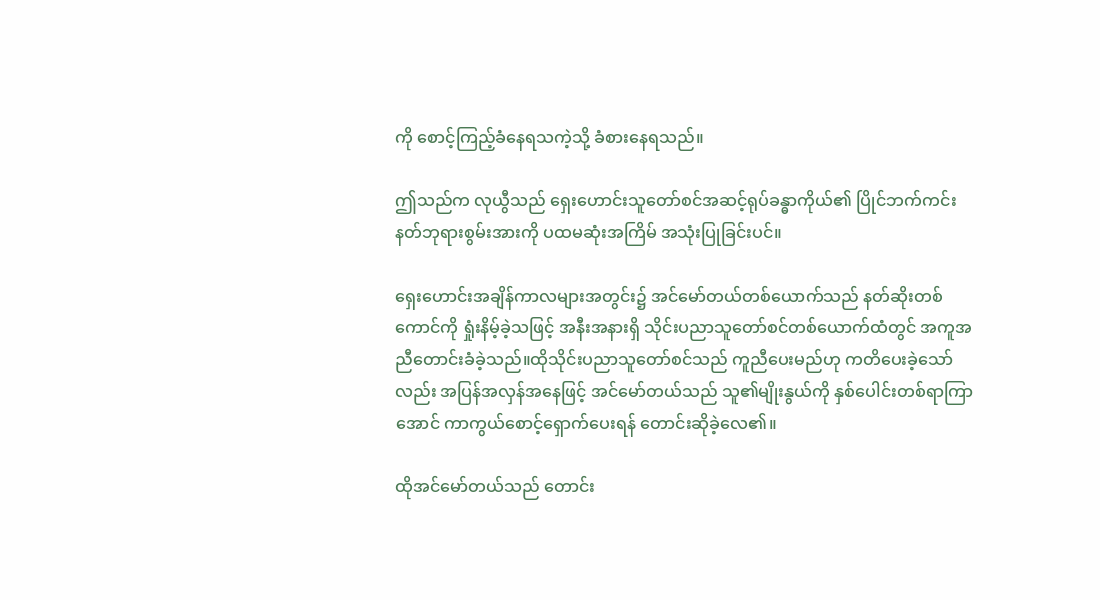ကို စောင့်ကြည့်ခံနေရသကဲ့သို့ ခံစားနေရသည်။

ဤသည်က လုယွီသည် ရှေးဟောင်းသူတော်စင်အဆင့်ရုပ်ခန္ဓာကိုယ်၏ ပြိုင်ဘက်ကင်းနတ်ဘုရားစွမ်းအားကို ပထမဆုံးအကြိမ် အသုံးပြုခြင်းပင်။

ရှေးဟောင်းအချိန်ကာလများအတွင်း၌ အင်မော်တယ်တစ်ယောက်သည် နတ်ဆိုးတစ်ကောင်ကို ရှုံးနိမ့်ခဲ့သဖြင့် အနီးအနားရှိ သိုင်းပညာသူတော်စင်တစ်ယောက်ထံတွင် အကူအညီတောင်းခံခဲ့သည်။ထိုသိုင်းပညာသူတော်စင်သည် ကူညီပေးမည်ဟု ကတိပေးခဲ့သော်လည်း အပြန်အလှန်အနေဖြင့် အင်မော်တယ်သည် သူ၏မျိုးနွယ်ကို နှစ်ပေါင်းတစ်ရာကြာအောင် ကာကွယ်စောင့်ရှောက်ပေးရန် တောင်းဆိုခဲ့လေ၏။

ထိုအင်မော်တယ်သည် တောင်း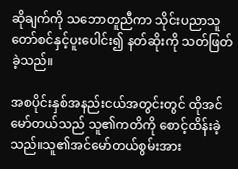ဆိုချက်ကို သဘောတူညီကာ သိုင်းပညာသူတော်စင်နှင့်ပူးပေါင်း၍ နတ်ဆိုးကို သတ်ဖြတ်ခဲ့သည်။

အစပိုင်းနှစ်အနည်းငယ်အတွင်းတွင် ထိုအင်မော်တယ်သည် သူ၏ကတိကို စောင့်ထိန်းခဲ့သည်။သူ၏အင်မော်တယ်စွမ်းအား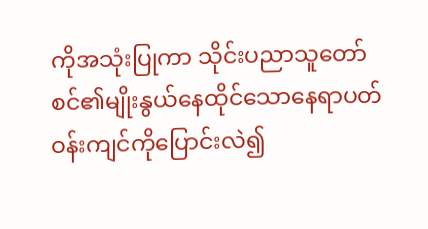ကိုအသုံးပြုကာ သိုင်းပညာသူတော်စင်၏မျိုးနွယ်နေထိုင်သောနေရာပတ်ဝန်းကျင်ကိုပြောင်းလဲ၍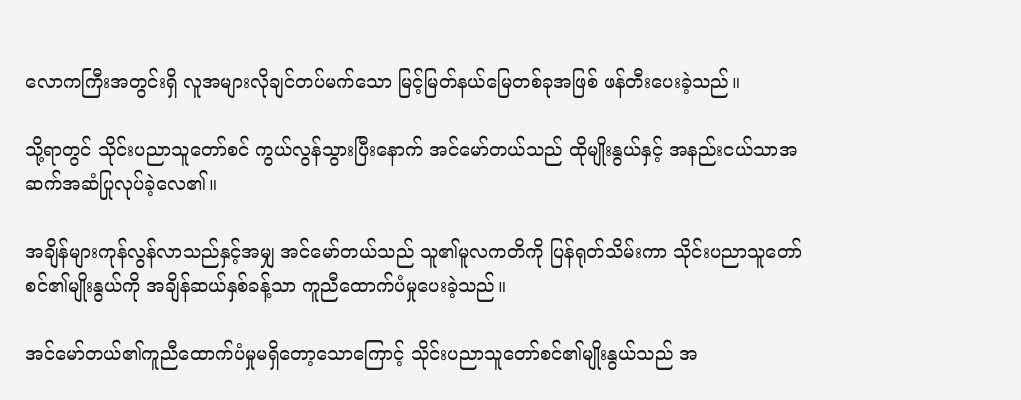လောကကြီးအတွင်းရှိ လူအများလိုချင်တပ်မက်သော မြင့်မြတ်နယ်မြေတစ်ခုအဖြစ် ဖန်တီးပေးခဲ့သည်။

သို့ရာတွင် သိုင်းပညာသူတော်စင် ကွယ်လွန်သွားပြီးနောက် အင်မော်တယ်သည် ထိုမျိုးနွယ်နှင့် အနည်းငယ်သာအဆက်အဆံပြုလုပ်ခဲ့လေ၏။

အချိန်များကုန်လွန်လာသည်နှင့်အမျှ အင်မော်တယ်သည် သူ၏မူလကတိကို ပြန်ရုတ်သိမ်းကာ သိုင်းပညာသူတော်စင်၏မျိုးနွယ်ကို အချိန်ဆယ်နှစ်ခန့်သာ ကူညီထောက်ပံမှုပေးခဲ့သည်။

အင်မော်တယ်၏ကူညီထောက်ပံမှုမရှိတော့သောကြောင့် သိုင်းပညာသူတော်စင်၏မျိုးနွယ်သည် အ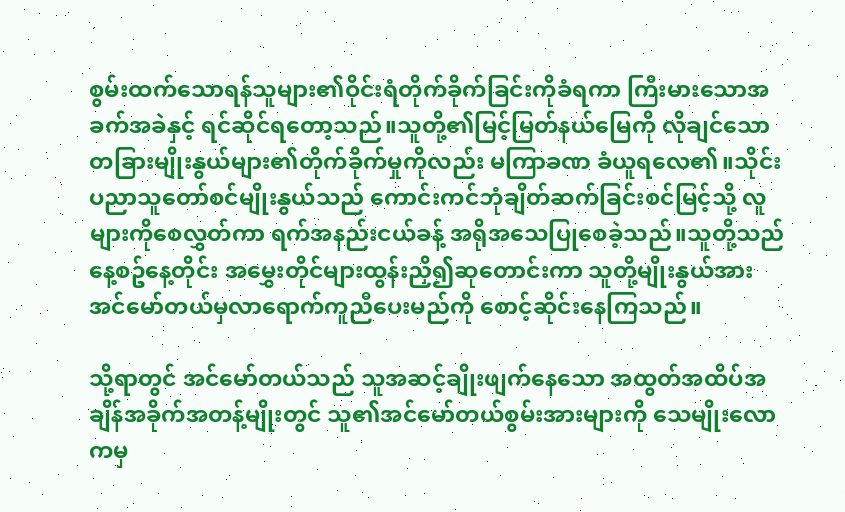စွမ်းထက်သောရန်သူများ၏ဝိုင်းရံတိုက်ခိုက်ခြင်းကိုခံရကာ ကြီးမားသောအခက်အခဲနှင့် ရင်ဆိုင်ရတော့သည်။သူတို့၏မြင့်မြတ်နယ်မြေကို လိုချင်သော တခြားမျိုးနွယ်များ၏တိုက်ခိုက်မှုကိုလည်း မကြာခဏ ခံယူရလေ၏။သိုင်းပညာသူတော်စင်မျိုးနွယ်သည် ကောင်းကင်ဘုံချိတ်ဆက်ခြင်းစင်မြင့်သို့ လူများကိုစေလွှတ်ကာ ရက်အနည်းငယ်ခန့် အရိုအသေပြုစေခဲ့သည်။သူတို့သည် နေ့စဥ်နေ့တိုင်း အမွှေးတိုင်များထွန်းညှိ၍ဆုတောင်းကာ သူတို့မျိုးနွယ်အား အင်မော်တယ်မှလာရောက်ကူညီပေးမည်ကို စောင့်ဆိုင်းနေကြသည်။

သို့ရာတွင် အင်မော်တယ်သည် သူအဆင့်ချိုးဖျက်နေသော အထွတ်အထိပ်အချိန်အခိုက်အတန့်မျိုးတွင် သူ၏အင်မော်တယ်စွမ်းအားများကို သေမျိုးလောကမှ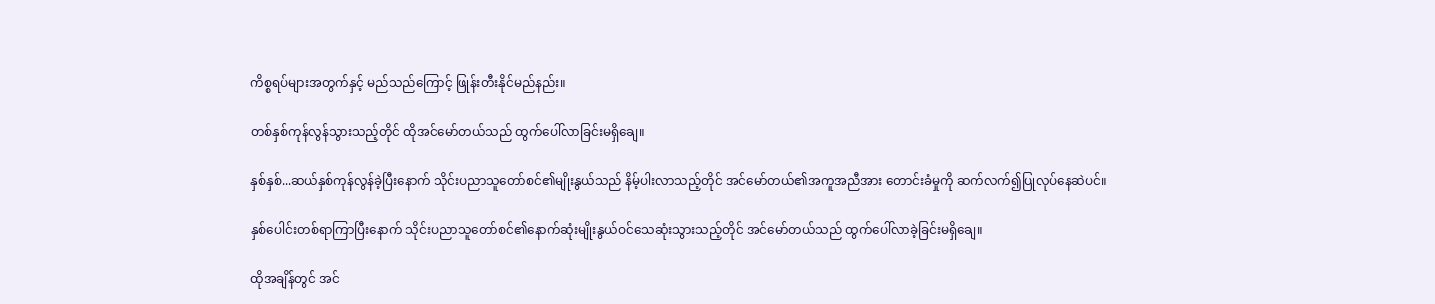ကိစ္စရပ်များအတွက်နှင့် မည်သည်ကြောင့် ဖြုန်းတီးနိုင်မည်နည်း။

တစ်နှစ်ကုန်လွန်သွားသည့်တိုင် ထိုအင်မော်တယ်သည် ထွက်ပေါ်လာခြင်းမရှိချေ။

နှစ်နှစ်...ဆယ်နှစ်ကုန်လွန်ခဲ့ပြီးနောက် သိုင်းပညာသူတော်စင်၏မျိုးနွယ်သည် နိမ့်ပါးလာသည့်တိုင် အင်မော်တယ်၏အကူအညီအား တောင်းခံမှုကို ဆက်လက်၍ပြုလုပ်နေဆဲပင်။

နှစ်ပေါင်းတစ်ရာကြာပြီးနောက် သိုင်းပညာသူတော်စင်၏နောက်ဆုံးမျိုးနွယ်ဝင်သေဆုံးသွားသည့်တိုင် အင်မော်တယ်သည် ထွက်ပေါ်လာခဲ့ခြင်းမရှိချေ။

ထိုအချိန်တွင် အင်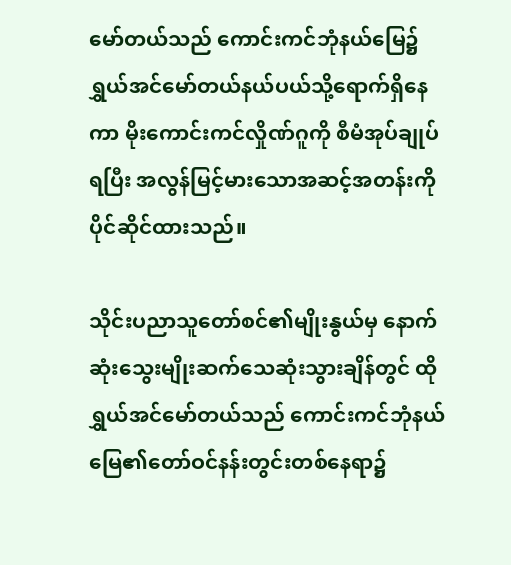မော်တယ်သည် ကောင်းကင်ဘုံနယ်မြေ၌ ရွှယ်အင်မော်တယ်နယ်ပယ်သို့ရောက်ရှိနေကာ မိုးကောင်းကင်လှိုဏ်ဂူကို စီမံအုပ်ချုပ်ရပြီး အလွန်မြင့်မားသောအဆင့်အတန်းကို ပိုင်ဆိုင်ထားသည်။

သိုင်းပညာသူတော်စင်၏မျိုးနွယ်မှ နောက်ဆုံးသွေးမျိုးဆက်သေဆုံးသွားချိန်တွင် ထိုရွှယ်အင်မော်တယ်သည် ကောင်းကင်ဘုံနယ်မြေ၏တော်ဝင်နန်းတွင်းတစ်နေရာ၌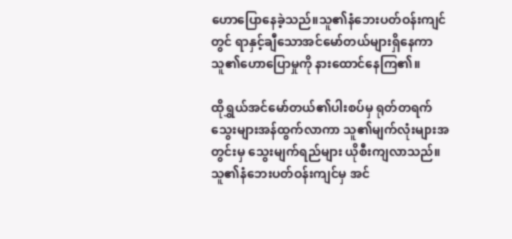ဟောပြောနေခဲ့သည်။သူ၏နံဘေးပတ်ဝန်းကျင်တွင် ရာနှင့်ချီသောအင်မော်တယ်များရှိနေကာ သူ၏ဟောပြောမှုကို နားထောင်နေကြ၏။

ထိုရွှယ်အင်မော်တယ်၏ပါးစပ်မှ ရုတ်တရက် သွေးများအန်ထွက်လာကာ သူ၏မျက်လုံးများအတွင်းမှ သွေးမျက်ရည်များ ယိုစီးကျလာသည်။သူ၏နံဘေးပတ်ဝန်းကျင်မှ အင်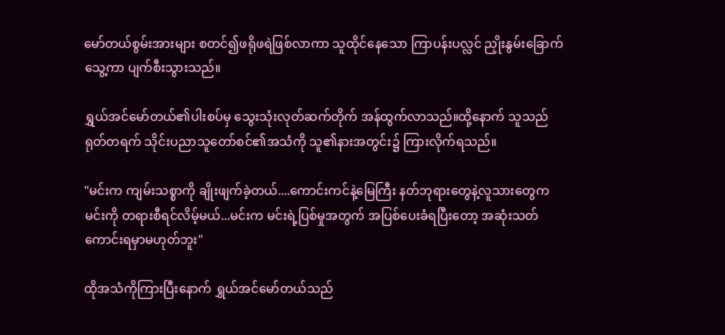မော်တယ်စွမ်းအားများ စတင်၍ဖရိုဖရဲဖြစ်လာကာ သူထိုင်နေသော ကြာပန်းပလ္လင် ညှိုးနွမ်းခြောက်သွေ့ကာ ပျက်စီးသွားသည်။

ရွှယ်အင်မော်တယ်၏ပါးစပ်မှ သွေးသုံးလုတ်ဆက်တိုက် အန်ထွက်လာသည်။ထို့နောက် သူသည် ရုတ်တရက် သိုင်းပညာသူတော်စင်၏အသံကို သူ၏နားအတွင်း၌ ကြားလိုက်ရသည်။

"မင်းက ကျမ်းသစ္စာကို ချိုးဖျက်ခဲ့တယ်....ကောင်းကင်နဲ့မြေကြီး နတ်ဘုရားတွေနဲ့လူသားတွေက မင်းကို တရားစီရင်လိမ့်မယ်...မင်းက မင်းရဲ့ပြစ်မှုအတွက် အပြစ်ပေးခံရပြီးတော့ အဆုံးသတ်ကောင်းရမှာမဟုတ်ဘူး"

ထိုအသံကိုကြားပြီးနောက် ရွှယ်အင်မော်တယ်သည်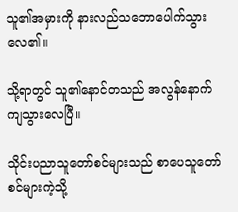သူ၏အမှားကို နားလည်သဘောပေါက်သွားလေ၏။

သို့ရာတွင် သူ၏နောင်တသည် အလွန်နောက်ကျသွားလေပြီ။

သိုင်းပညာသူတော်စင်များသည် စာပေသူတော်စင်များကဲ့သို့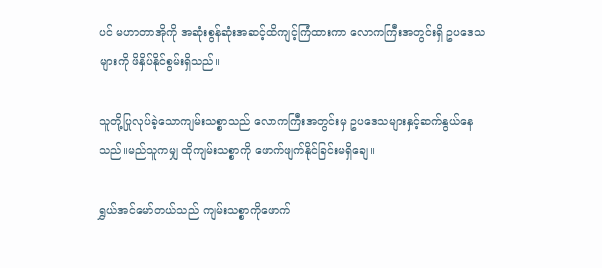ပင် မဟာတာအိုကို အဆုံးစွန်ဆုံးအဆင့်ထိကျင့်ကြံထားကာ လောကကြီးအတွင်းရှိ ဥပဒေသများကို ဖိနှိပ်နိုင်စွမ်းရှိသည်။

သူတို့ပြုလုပ်ခဲ့သောကျမ်းသစ္စာသည် လောကကြီးအတွင်းမှ ဥပဒေသများနှင့်ဆက်နွယ်နေသည်။မည်သူကမျှ ထိုကျမ်းသစ္စာကို ဖောက်ဖျက်နိုင်ခြင်းမရှိချေ။

ရွှယ်အင်မော်တယ်သည် ကျမ်းသစ္စာကိုဖောက်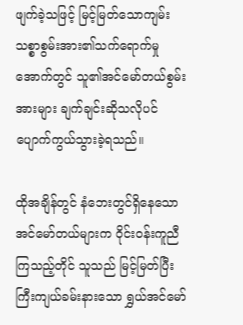ဖျက်ခဲ့သဖြင့် မြင့်မြတ်သောကျမ်းသစ္စာစွမ်းအား၏သက်ရောက်မှုအောက်တွင် သူ၏အင်မော်တယ်စွမ်းအားများ ချက်ချင်းဆိုသလိုပင် ပျောက်ကွယ်သွားခဲ့ရသည်။

ထိုအချိန်တွင် နံဘေးတွင်ရှိနေသော အင်မော်တယ်များက ဝိုင်းဝန်းကူညီကြသည့်တိုင် သူသည် မြင့်မြတ်ပြီးကြီးကျယ်ခမ်းနားသော ရွှယ်အင်မော်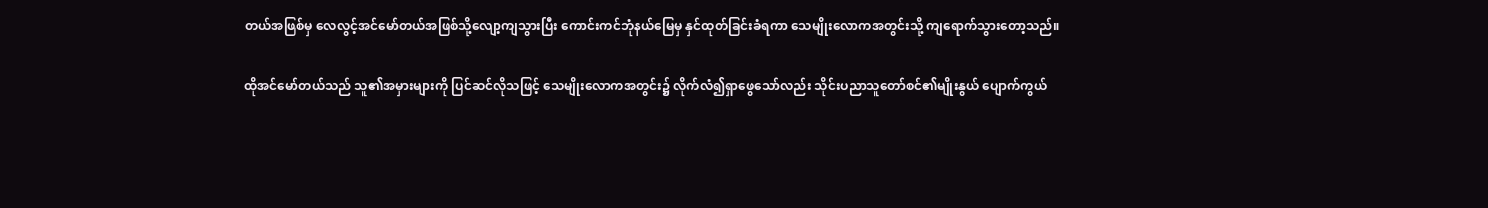တယ်အဖြစ်မှ လေလွင့်အင်မော်တယ်အဖြစ်သို့လျော့ကျသွားပြီး ကောင်းကင်ဘုံနယ်မြေမှ နှင်ထုတ်ခြင်းခံရကာ သေမျိုးလောကအတွင်းသို့ ကျရောက်သွားတော့သည်။

ထိုအင်မော်တယ်သည် သူ၏အမှားများကို ပြင်ဆင်လိုသဖြင့် သေမျိုးလောကအတွင်း၌ လိုက်လံ၍ရှာဖွေသော်လည်း သိုင်းပညာသူတော်စင်၏မျိုးနွယ် ပျောက်ကွယ်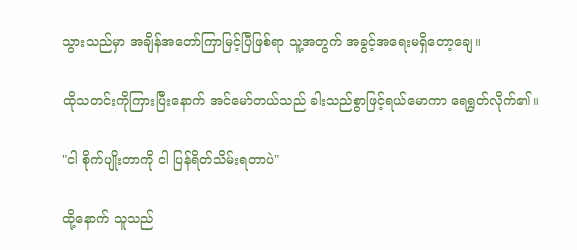သွားသည်မှာ အချိန်အတော်ကြာမြင့်ပြီဖြစ်ရာ သူ့အတွက် အခွင့်အရေးမရှိတော့ချေ။

ထိုသတင်းကိုကြားပြီးနောက် အင်မော်တယ်သည် ခါးသည်စွာဖြင့်ရယ်မောကာ ရေရွတ်လိုက်၏။

"ငါ စိုက်ပျိုးတာကို ငါ ပြန်ရိတ်သိမ်းရတာပဲ"

ထို့နောက် သူသည်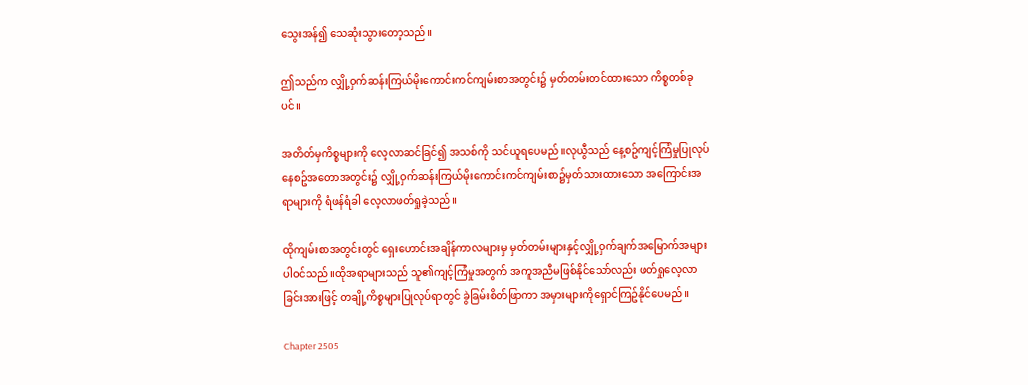သွေးအန်၍ သေဆုံးသွားတော့သည်။

ဤသည်က လျှို့ဝှက်ဆန်းကြယ်မိုးကောင်းကင်ကျမ်းစာအတွင်း၌ မှတ်တမ်းတင်ထားသော ကိစ္စတစ်ခုပင်။

အတိတ်မှကိစ္စများကို လေ့လာဆင်ခြင်၍ အသစ်ကို သင်ယူရပေမည်။လုယွီသည် နေ့စဥ်ကျင့်ကြံမှုပြုလုပ်နေစဥ်အတောအတွင်း၌ လျှို့ဝှက်ဆန်းကြယ်မိုးကောင်းကင်ကျမ်းစာ၌မှတ်သားထားသော အကြောင်းအရာများကို ရံဖန်ရံခါ လေ့လာဖတ်ရှုခဲ့သည်။

ထိုကျမ်းစာအတွင်းတွင် ရှေးဟောင်းအချိန်ကာလများမှ မှတ်တမ်းများနှင့်လျှို့ဝှက်ချက်အမြောက်အများပါဝင်သည်။ထိုအရာများသည် သူ၏ကျင့်ကြံမှုအတွက် အကူအညီမဖြစ်နိုင်သော်လည်း ဖတ်ရှုလေ့လာခြင်းအားဖြင့် တချို့ကိစ္စများပြုလုပ်ရာတွင် ခွဲခြမ်းစိတ်ဖြာကာ အမှားများကိုရှောင်ကြဥ်နိုင်ပေမည်။

Chapter 2505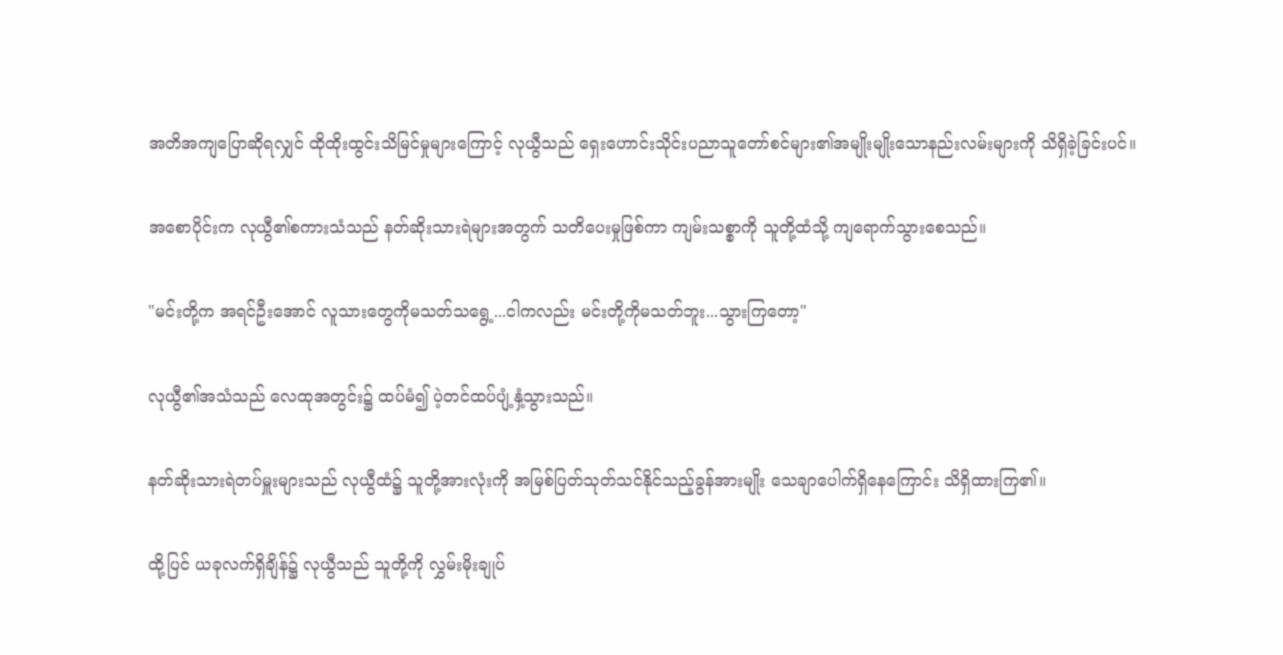အတိအကျပြောဆိုရလျှင် ထိုထိုးထွင်းသိမြင်မှုများကြောင့် လုယွီသည် ရှေးဟောင်းသိုင်းပညာသူတော်စင်များ၏အမျိုးမျိုးသောနည်းလမ်းများကို သိရှိခဲ့ခြင်းပင်။

အစောပိုင်းက လုယွီ၏စကားသံသည် နတ်ဆိုးသားရဲများအတွက် သတိပေးမှုဖြစ်ကာ ကျမ်းသစ္စာကို သူတို့ထံသို့ ကျရောက်သွားစေသည်။

"မင်းတို့က အရင်ဦးအောင် လူသားတွေကိုမသတ်သရွေ့...ငါကလည်း မင်းတို့ကိုမသတ်ဘူး...သွားကြတော့"

လုယွီ၏အသံသည် လေထုအတွင်း၌ ထပ်မံ၍ ပဲ့တင်ထပ်ပျံ့နှံ့သွားသည်။

နတ်ဆိုးသားရဲတပ်မှူးများသည် လုယွီထံ၌ သူတို့အားလုံးကို အမြစ်ပြတ်သုတ်သင်နိုင်သည့်ခွန်အားမျိုး သေချာပေါက်ရှိနေကြောင်း သိရှိထားကြ၏။

ထို့ပြင် ယခုလက်ရှိချိန်၌ လုယွီသည် သူတို့ကို လွှမ်းမိုးချုပ်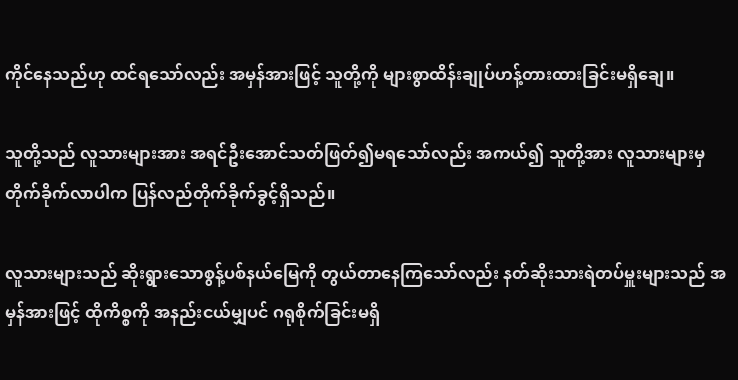ကိုင်နေသည်ဟု ထင်ရသော်လည်း အမှန်အားဖြင့် သူတို့ကို များစွာထိန်းချုပ်ဟန့်တားထားခြင်းမရှိချေ။

သူတို့သည် လူသားများအား အရင်ဦးအောင်သတ်ဖြတ်၍မရသော်လည်း အကယ်၍ သူတို့အား လူသားများမှတိုက်ခိုက်လာပါက ပြန်လည်တိုက်ခိုက်ခွင့်ရှိသည်။

လူသားများသည် ဆိုးရွားသောစွန့်ပစ်နယ်မြေကို တွယ်တာနေကြသော်လည်း နတ်ဆိုးသားရဲတပ်မှူးများသည် အမှန်အားဖြင့် ထိုကိစ္စကို အနည်းငယ်မျှပင် ဂရုစိုက်ခြင်းမရှိ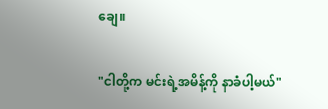ချေ။

"ငါတို့က မင်းရဲ့အမိန့်ကို နာခံပါ့မယ်"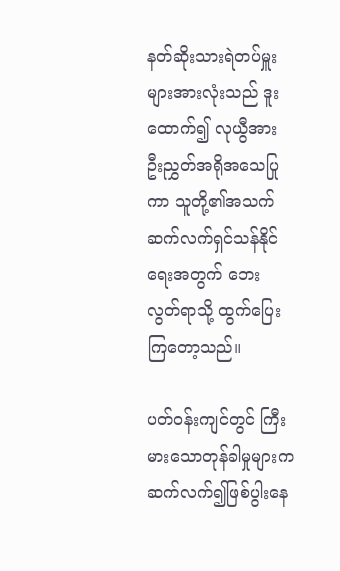နတ်ဆိုးသားရဲတပ်မှူးများအားလုံးသည် ဒူးထောက်၍ လုယွီအား ဦးညွှတ်အရိုအသေပြုကာ သူတို့၏အသက် ဆက်လက်ရှင်သန်နိုင်ရေးအတွက် ဘေးလွတ်ရာသို့ ထွက်ပြေးကြတော့သည်။

ပတ်ဝန်းကျင်တွင် ကြီးမားသောတုန်ခါမှုများက ဆက်လက်၍ဖြစ်ပွါးနေ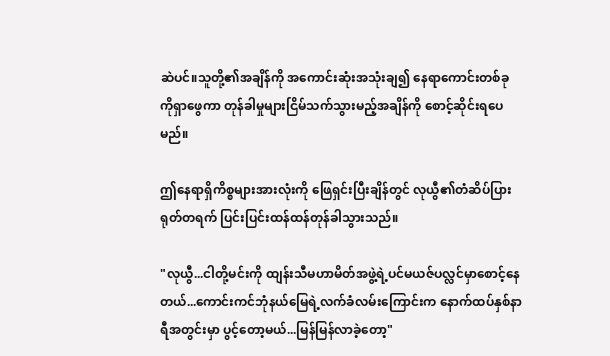ဆဲပင်။သူတို့၏အချိန်ကို အကောင်းဆုံးအသုံးချ၍ နေရာကောင်းတစ်ခုကိုရှာဖွေကာ တုန်ခါမှုများငြိမ်သက်သွားမည့်အချိန်ကို စောင့်ဆိုင်းရပေမည်။

ဤနေရာရှိကိစ္စများအားလုံးကို ဖြေရှင်းပြီးချိန်တွင် လုယွီ၏တံဆိပ်ပြား ရုတ်တရက် ပြင်းပြင်းထန်ထန်တုန်ခါသွားသည်။

"လုယွီ...ငါတို့မင်းကို ထျန်းသီမဟာမိတ်အဖွဲ့ရဲ့ပင်မယဇ်ပလ္လင်မှာစောင့်နေတယ်...ကောင်းကင်ဘုံနယ်မြေရဲ့လက်ခံလမ်းကြောင်းက နောက်ထပ်နှစ်နာရီအတွင်းမှာ ပွင့်တော့မယ်...မြန်မြန်လာခဲ့တော့"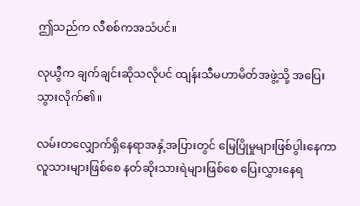ဤသည်က လီစစ်ကအသံပင်။

လုယွီက ချက်ချင်းဆိုသလိုပင် ထျန်းသီမဟာမိတ်အဖွဲ့သို့ အပြေးသွားလိုက်၏။

လမ်းတလျှောက်ရှိနေရာအနှံ့အပြားတွင် မြေပြိုမှုများဖြစ်ပွါးနေကာ လူသားများဖြစ်စေ နတ်ဆိုးသားရဲများဖြစ်စေ ပြေးလွှားနေရ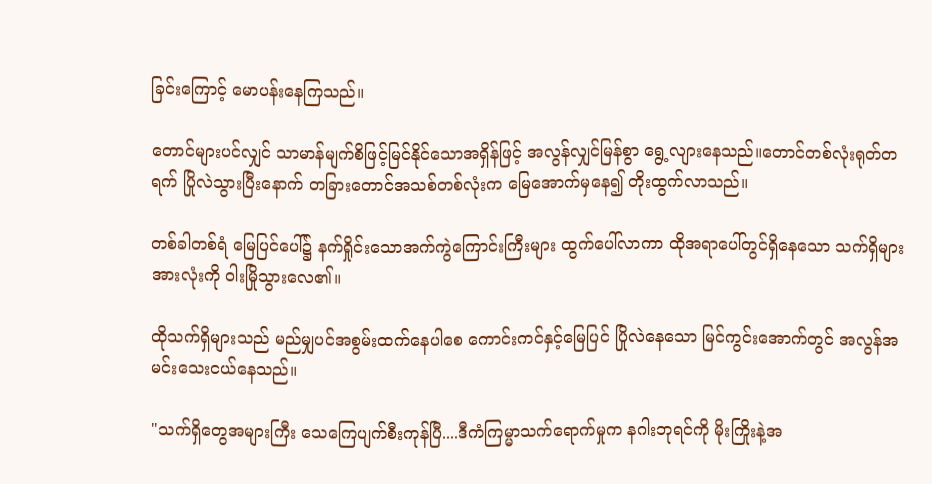ခြင်းကြောင့် မောပန်းနေကြသည်။

တောင်များပင်လျှင် သာမာန်မျက်စိဖြင့်မြင်နိုင်သောအရှိန်ဖြင့် အလွန်လျှင်မြန်စွာ ရွေ့လျားနေသည်။တောင်တစ်လုံးရုတ်တရက် ပြိုလဲသွားပြီးနောက် တခြားတောင်အသစ်တစ်လုံးက မြေအောက်မှနေ၍ တိုးထွက်လာသည်။

တစ်ခါတစ်ရံ မြေပြင်ပေါ်၌ နက်ရှိုင်းသောအက်ကွဲကြောင်းကြီးများ ထွက်ပေါ်လာကာ ထိုအရာပေါ်တွင်ရှိနေသော သက်ရှိများအားလုံးကို ဝါးမြိုသွားလေ၏။

ထိုသက်ရှိများသည် မည်မျှပင်အစွမ်းထက်နေပါစေ ကောင်းကင်နှင့်မြေပြင် ပြိုလဲနေသော မြင်ကွင်းအောက်တွင် အလွန်အမင်းသေးငယ်နေသည်။

"သက်ရှိတွေအများကြီး သေကြေပျက်စီးကုန်ပြီ....ဒီကံကြမ္မာသက်ရောက်မှုက နဂါးဘုရင်ကို မိုးကြိုးနဲ့အ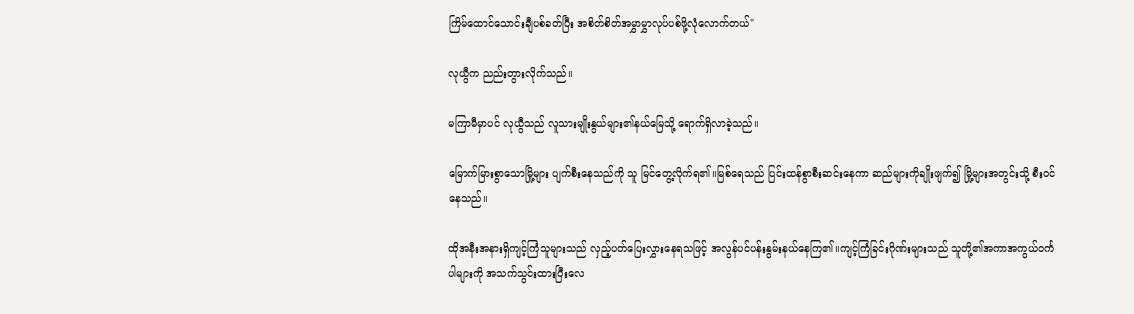ကြိမ်ထောင်သောင်းချီပစ်ခတ်ပြီး အစိတ်စိတ်အမွှာမွှာလုပ်ပစ်ဖို့လုံလောက်တယ်"

လုယွီက ညည်းတွားလိုက်သည်။

မကြာမီမှာပင် လုယွီသည် လူသားမျိုးနွယ်များ၏နယ်မြေသို့ ရောက်ရှိလာခဲ့သည်။

မြောက်မြားစွာသောမြို့များ ပျက်စီးနေသည်ကို သူ မြင်တွေ့လိုက်ရ၏။မြစ်ရေသည် ပြင်းထန်စွာစီးဆင်းနေကာ ဆည်များကိုချိုးဖျက်၍ မြို့များအတွင်းသို့ စီးဝင်နေသည်။

ထိုအနီးအနားရှိကျင့်ကြံသူများသည် လှည့်ပတ်ပြေးလွှားနေရသဖြင့် အလွန်ပင်ပန်းနွမ်းနယ်နေကြ၏။ကျင့်ကြံခြင်းဂိုဏ်းများသည် သူတို့၏အကာအကွယ်ဝင်္ကပါများကို အသက်သွင်းထားပြီးလေ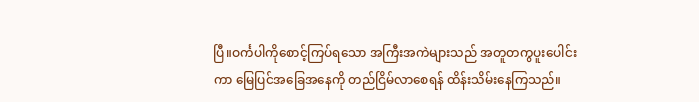ပြီ။ဝင်္ကပါကိုစောင့်ကြပ်ရသော အကြီးအကဲများသည် အတူတကွပူးပေါင်းကာ မြေပြင်အခြေအနေကို တည်ငြိမ်လာစေရန် ထိန်းသိမ်းနေကြသည်။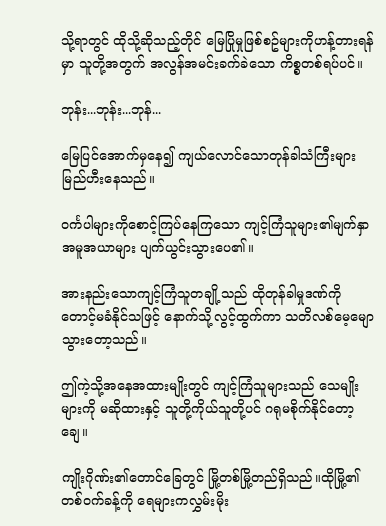သို့ရာတွင် ထိုသို့ဆိုသည့်တိုင် မြေပြိုမှုဖြစ်စဥ်များကိုဟန့်တားရန်မှာ သူတို့အတွက် အလွန်အမင်းခက်ခဲသော ကိစ္စတစ်ရပ်ပင်။

ဘုန်း...ဘုန်း...ဘုန်...

မြေပြင်အောက်မှနေ၍ ကျယ်လောင်သောတုန်ခါသံကြီးများ မြည်ဟီးနေသည်။

ဝင်္ကပါများကိုစောင့်ကြပ်နေကြသော ကျင့်ကြံသူများ၏မျက်နှာအမူအယာများ ပျက်ယွင်းသွားပေ၏။

အားနည်းသောကျင့်ကြံသူတချို့သည် ထိုတုန်ခါမှုဒဏ်ကို တောင့်မခံနိုင်သဖြင့် နောက်သို့လွင့်ထွက်ကာ သတိလစ်မေ့မျောသွားတော့သည်။

ဤကဲ့သို့အနေအထားမျိုးတွင် ကျင့်ကြံသူများသည် သေမျိုးများကို မဆိုထားနှင့် သူတို့ကိုယ်သူတို့ပင် ဂရုမစိုက်နိုင်တော့ချေ။

ကျိုးဂိုဏ်း၏တောင်ခြေတွင် မြို့တစ်မြို့တည်ရှိသည်။ထိုမြို့၏တစ်ဝက်ခန့်ကို ရေများကလွှမ်းမိုး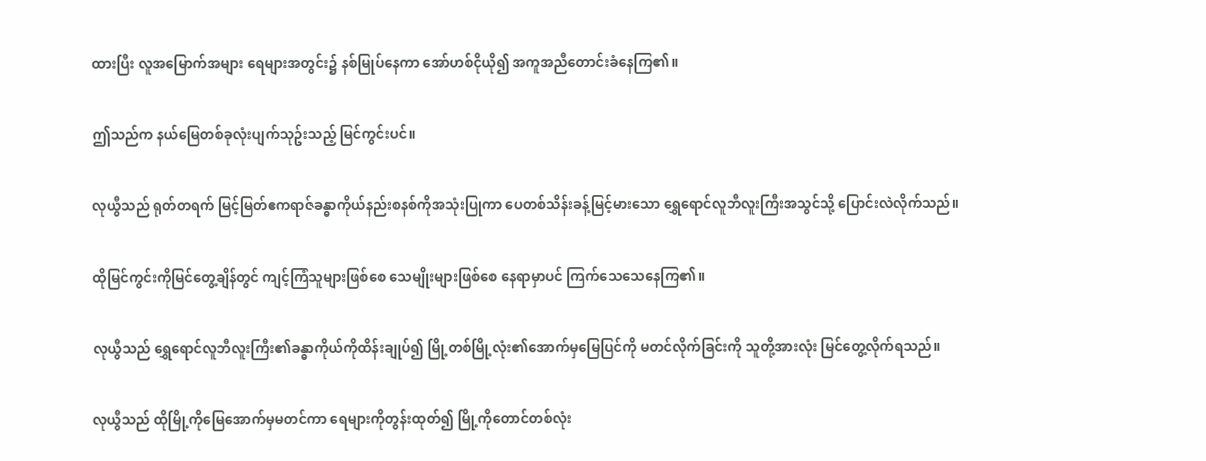ထားပြီး လူအမြောက်အများ ရေများအတွင်း၌ နစ်မြုပ်နေကာ အော်ဟစ်ငိုယို၍ အကူအညီတောင်းခံနေကြ၏။

ဤသည်က နယ်မြေတစ်ခုလုံးပျက်သုဥ်းသည့် မြင်ကွင်းပင်။

လုယွီသည် ရုတ်တရက် မြင့်မြတ်ဧကရာဇ်ခန္ဓာကိုယ်နည်းစနစ်ကိုအသုံးပြုကာ ပေတစ်သိန်းခန့်မြင့်မားသော ရွှေရောင်လူဘီလူးကြီးအသွင်သို့ ပြောင်းလဲလိုက်သည်။

ထိုမြင်ကွင်းကိုမြင်တွေ့ချိန်တွင် ကျင့်ကြံသူများဖြစ်စေ သေမျိုးများဖြစ်စေ နေရာမှာပင် ကြက်သေသေနေကြ၏။

လုယွီသည် ရွှေရောင်လူဘီလူးကြီး၏ခန္ဓာကိုယ်ကိုထိန်းချုပ်၍ မြို့တစ်မြို့လုံး၏အောက်မှမြေပြင်ကို မတင်လိုက်ခြင်းကို သူတို့အားလုံး မြင်တွေ့လိုက်ရသည်။

လုယွီသည် ထိုမြို့ကိုမြေအောက်မှမတင်ကာ ရေများကိုတွန်းထုတ်၍ မြို့ကိုတောင်တစ်လုံး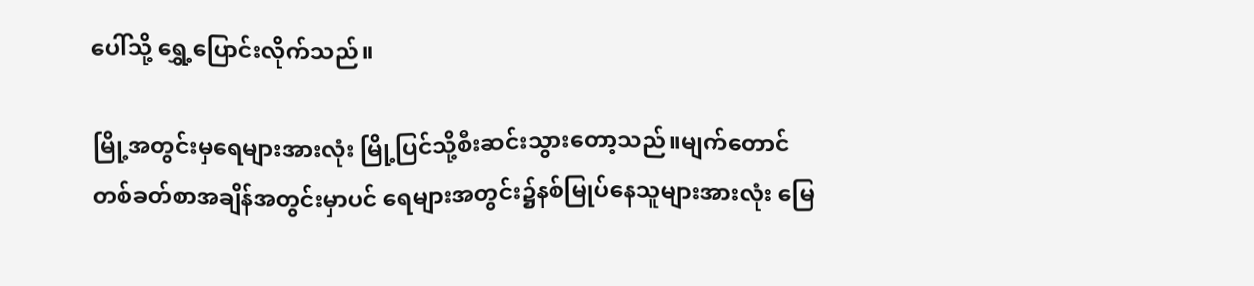ပေါ်သို့ ရွှေ့ပြောင်းလိုက်သည်။

မြို့အတွင်းမှရေများအားလုံး မြို့ပြင်သို့စီးဆင်းသွားတော့သည်။မျက်တောင်တစ်ခတ်စာအချိန်အတွင်းမှာပင် ရေများအတွင်း၌နစ်မြုပ်နေသူများအားလုံး မြေ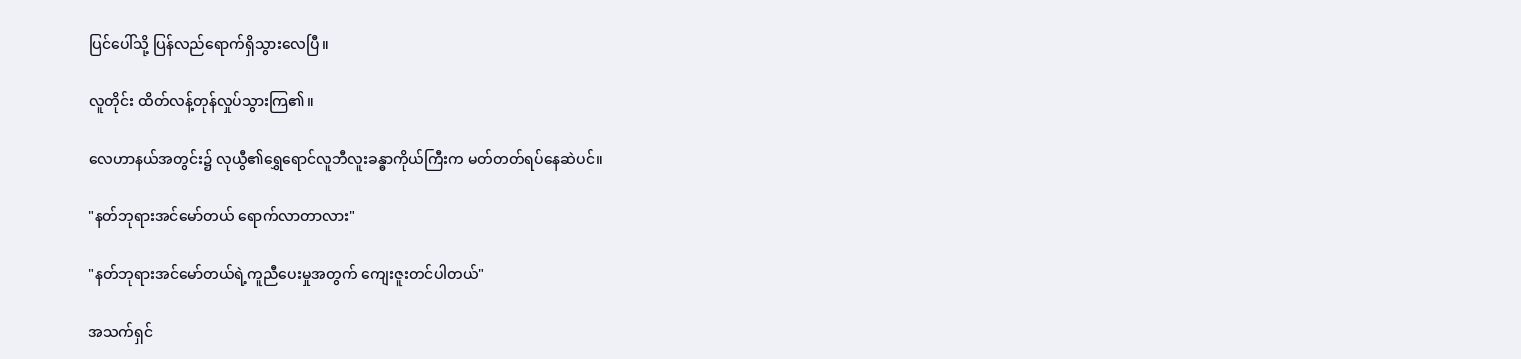ပြင်ပေါ်သို့ ပြန်လည်ရောက်ရှိသွားလေပြီ။

လူတိုင်း ထိတ်လန့်တုန်လှုပ်သွားကြ၏။

လေဟာနယ်အတွင်း၌ လုယွီ၏ရွှေရောင်လူဘီလူးခန္ဓာကိုယ်ကြီးက မတ်တတ်ရပ်နေဆဲပင်။

"နတ်ဘုရားအင်မော်တယ် ရောက်လာတာလား"

"နတ်ဘုရားအင်မော်တယ်ရဲ့ကူညီပေးမှုအတွက် ကျေးဇူးတင်ပါတယ်"

အသက်ရှင်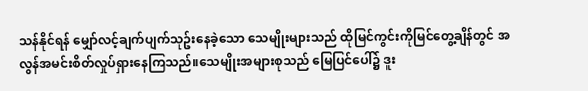သန်နိုင်ရန် မျှော်လင့်ချက်ပျက်သုဥ်းနေခဲ့သော သေမျိုးများသည် ထိုမြင်ကွင်းကိုမြင်တွေ့ချိန်တွင် အလွန်အမင်းစိတ်လှုပ်ရှားနေကြသည်။သေမျိုးအများစုသည် မြေပြင်ပေါ်၌ ဒူး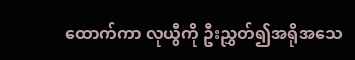ထောက်ကာ လုယွီကို ဦးညွှတ်၍အရိုအသေ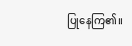ပြုနေကြ၏။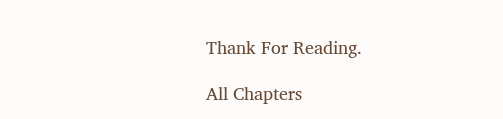Thank For Reading.

All Chapters